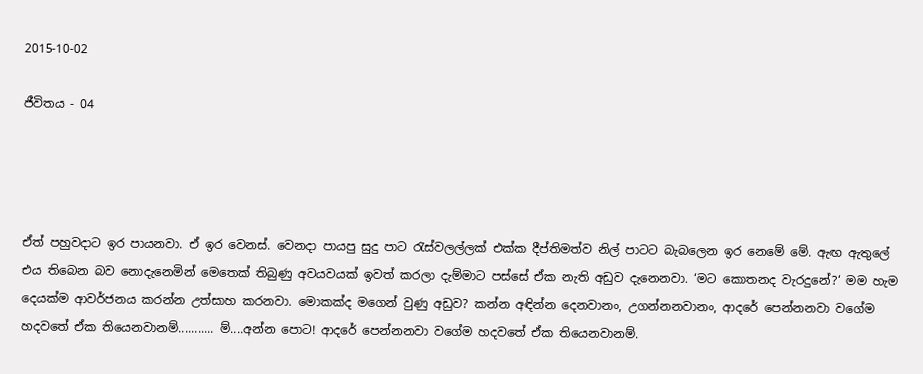2015-10-02

ජීවිතය - 04




ඒත් පහුවදාට ඉර පායනවා. ඒ ඉර වෙනස්. වෙනදා පායපු සුදු පාට රැස්වලල්ලක් එක්ක දීප්තිමත්ව නිල් පාටට බැබලෙන ඉර නෙමේ මේ. ඇඟ ඇතුලේ එය තිබෙන බව නොදැනෙමින් මෙතෙක් තිබුණු අවයවයක් ඉවත් කරලා දැම්මාට පස්සේ ඒක නැති අඩුව දැනෙනවා. ‘මට කොතනද වැරදුනේ?‘ මම හැම දෙයක්ම ආවර්ජනය කරන්න උත්සාහ කරනවා. මොකක්ද මගෙන් වුණු අඩුව? කන්න අඳින්න දෙනවානං, උගන්නනවානං, ආදරේ පෙන්නනවා වගේම හදවතේ ඒක තියෙනවානම්........... ම්....අන්න පොට! ආදරේ පෙන්නනවා වගේම හදවතේ ඒක තියෙනවානම්.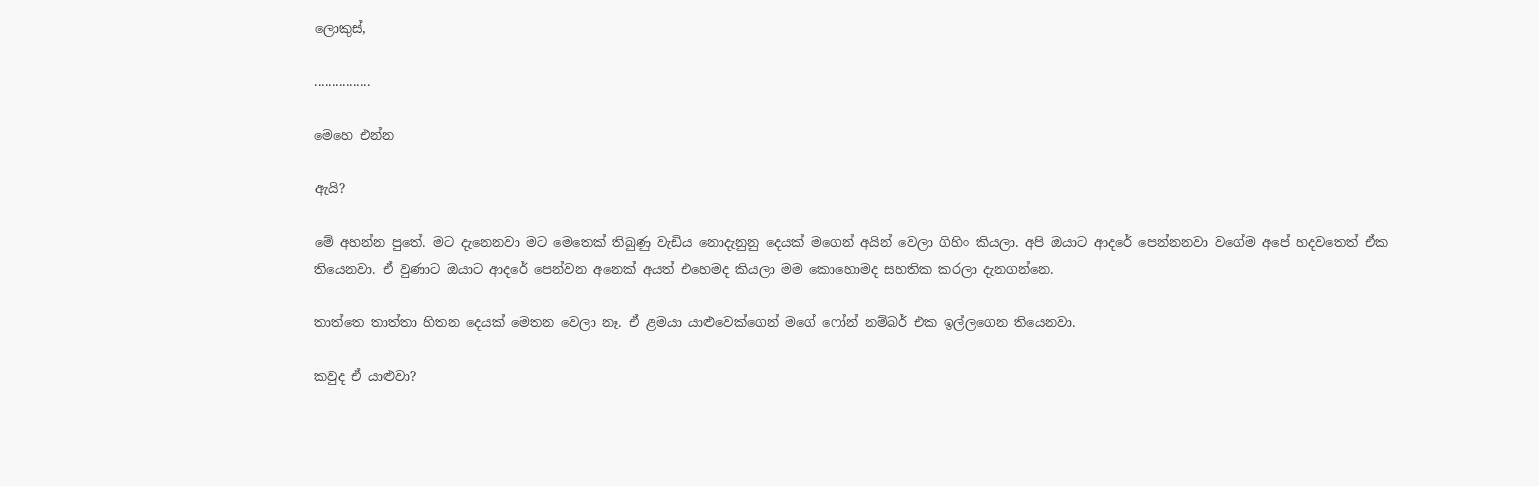ලොකුස්,

................

මෙහෙ එන්න

ඇයි?

මේ අහන්න පුතේ. මට දැනෙනවා මට මෙතෙක් තිබුණු වැඩිය නොදැනුනු දෙයක් මගෙන් අයින් වෙලා ගිහිං කියලා. අපි ඔයාට ආදරේ පෙන්නනවා වගේම අපේ හදවතෙත් ඒක තියෙනවා. ඒ වුණාට ඔයාට ආදරේ පෙන්වන අනෙක් අයත් එහෙමද කියලා මම කොහොමද සහතික කරලා දැනගන්නෙ.

තාත්තෙ තාත්තා හිතන දෙයක් මෙතන වෙලා නෑ. ඒ ළමයා යාළුවෙක්ගෙන් මගේ ෆෝන් නම්බර් එක ඉල්ලගෙන තියෙනවා.

කවුද ඒ යාළුවා?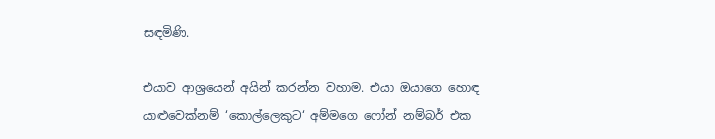සඳමිණි.

එයාව ආශ්‍රයෙන් අයින් කරන්න වහාම. එයා ඔයාගෙ හොඳ යාළුවෙක්නම් ‘කොල්ලෙකුට‘ අම්මගෙ ෆෝන් නම්බර් එක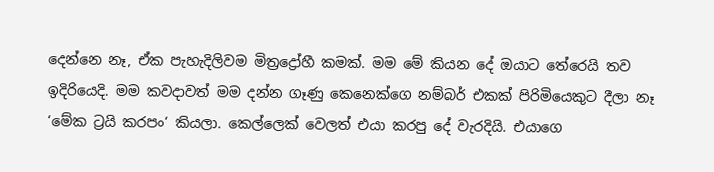දෙන්නෙ නෑ, ඒක පැහැදිලිවම මිත්‍රද්‍රෝහී කමක්. මම මේ කියන දේ ඔයාට තේරෙයි තව ඉදිරියෙදි. මම කවදාවත් මම දන්න ගෑණු කෙනෙක්ගෙ නම්බර් එකක් පිරිමියෙකුට දීලා නෑ ‘මේක ට්‍රයි කරපං‘ කියලා. කෙල්ලෙක් වෙලත් එයා කරපු දේ වැරදියි. එයාගෙ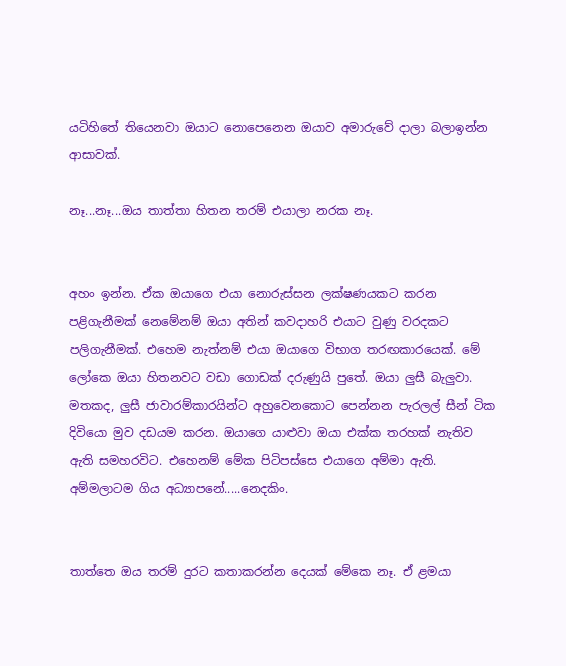යටිහිතේ තියෙනවා ඔයාට නොපෙනෙන ඔයාව අමාරුවේ දාලා බලාඉන්න ආසාවක්.

නෑ...නෑ...ඔය තාත්තා හිතන තරම් එයාලා නරක නෑ.


අහං ඉන්න. ඒක ඔයාගෙ එයා නොරුස්සන ලක්ෂණයකට කරන පළිගැනීමක් නෙමේනම් ඔයා අතින් කවදාහරි එයාට වුණු වරදකට පලිගැනීමක්. එහෙම නැත්නම් එයා ඔයාගෙ විභාග තරඟකාරයෙක්. මේ ලෝකෙ ඔයා හිතනවට වඩා ගොඩක් දරුණුයි පුතේ. ඔයා ලුසී බැලුවා. මතකද, ලුසී ජාවාරම්කාරයින්ට අහුවෙනකොට පෙන්නන පැරලල් සීන් ටික දිවියො මුව දඩයම කරන. ඔයාගෙ යාළුවා ඔයා එක්ක තරහක් නැතිව ඇති සමහරවිට. එහෙනම් මේක පිටිපස්සෙ එයාගෙ අම්මා ඇති. අම්මලාටම ගිය අධ්‍යාපනේ.....නෙදකිං.


තාත්තෙ ඔය තරම් දුරට කතාකරන්න දෙයක් මේකෙ නෑ. ඒ ළමයා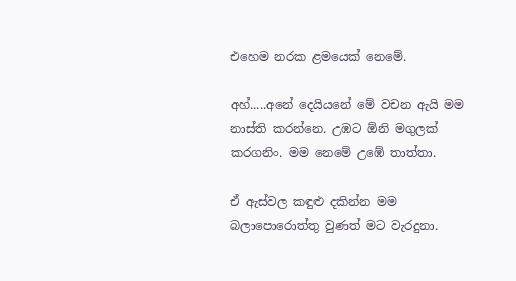එහෙම නරක ළමයෙක් නෙමේ.

අහ්.....අනේ දෙයියනේ මේ වචන ඇයි මම නාස්ති කරන්නෙ. උඹට ඕනි මගුලක් කරගනිං. මම නෙමේ උඹේ තාත්තා.

ඒ ඇස්වල කඳුළු දකින්න මම බලාපොරොත්තු වුණත් මට වැරදුනා.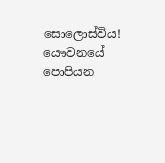සොලොස්විය! යෞවනයේ පොපියන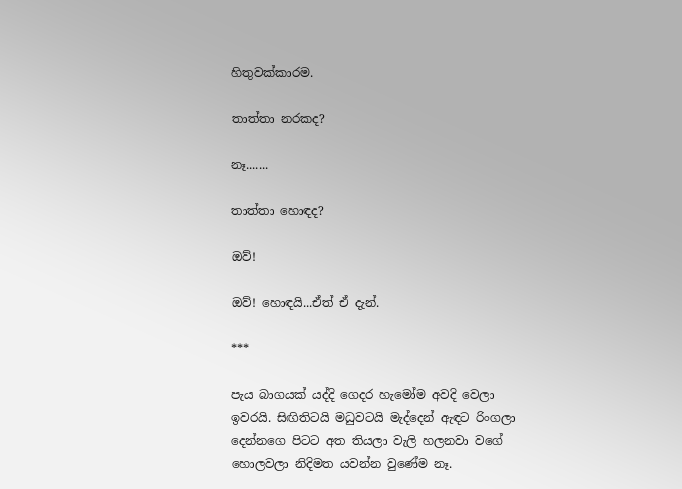හිතුවක්කාරම.

තාත්තා නරකද?

නෑ.......

තාත්තා හොඳද?

ඔව්!

ඔව්! හොඳයි...ඒත් ඒ දැන්.

***

පැය බාගයක් යද්දි ගෙදර හැමෝම අවදි වෙලා ඉවරයි. සිඟිතිටයි මධුවටයි මැද්දෙන් ඇඳට රිංගලා දෙන්නගෙ පිටට අත තියලා වැලි හලනවා වගේ හොලවලා නිදිමත යවන්න වුණේම නෑ.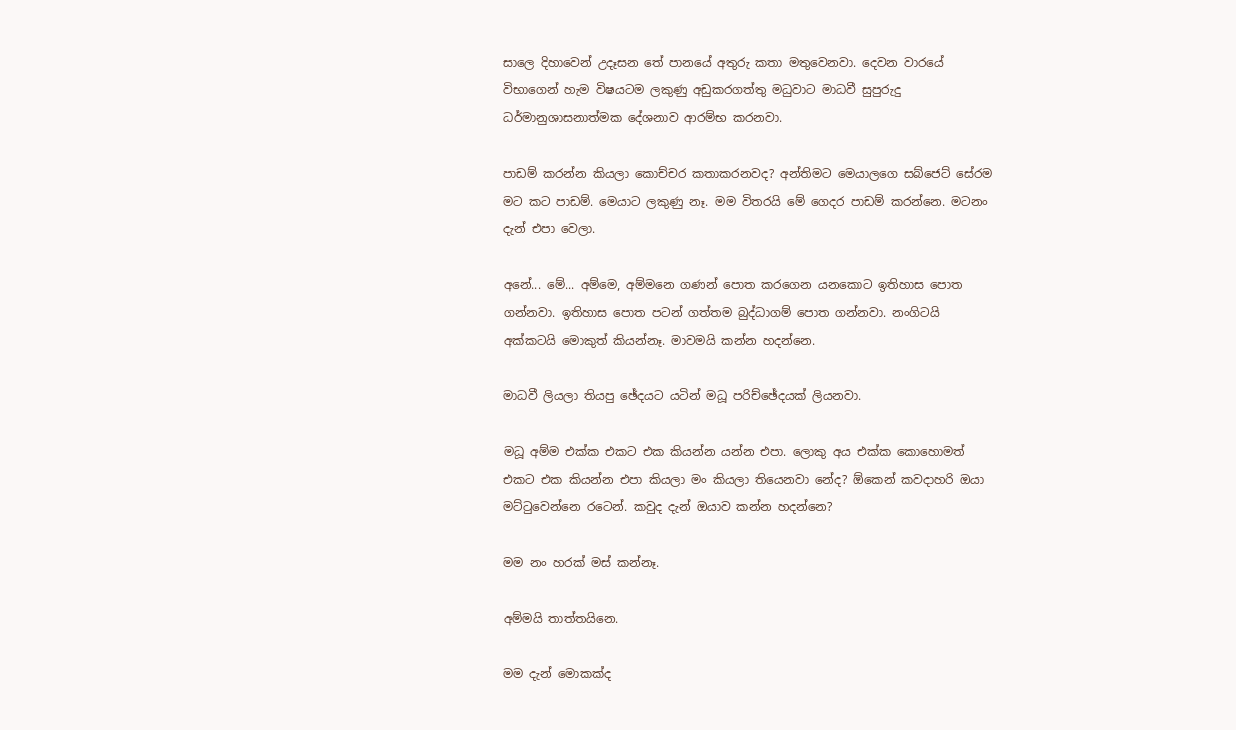සාලෙ දිහාවෙන් උදෑසන තේ පානයේ අතුරු කතා මතුවෙනවා. දෙවන වාරයේ විභාගෙන් හැම විෂයටම ලකුණු අඩුකරගත්තු මධුවාට මාධවී සුපුරුදු ධර්මානුශාසනාත්මක දේශනාව ආරම්භ කරනවා.

පාඩම් කරන්න කියලා කොච්චර කතාකරනවද? අන්තිමට මෙයාලගෙ සබ්ජෙට් සේරම මට කට පාඩම්. මෙයාට ලකුණු නෑ. මම විතරයි මේ ගෙදර පාඩම් කරන්නෙ. මටනං දැන් එපා වෙලා.

අනේ... මේ... අම්මෙ, අම්මනෙ ගණන් පොත කරගෙන යනකොට ඉතිහාස පොත ගන්නවා. ඉතිහාස පොත පටන් ගත්තම බුද්ධාගම් පොත ගන්නවා. නංගිටයි අක්කටයි මොකුත් කියන්නෑ. මාවමයි කන්න හදන්නෙ.

මාධවී ලියලා තියපු ඡේදයට යටින් මධූ පරිච්ඡේදයක් ලියනවා.

මධූ අම්ම එක්ක එකට එක කියන්න යන්න එපා. ලොකු අය එක්ක කොහොමත් එකට එක කියන්න එපා කියලා මං කියලා තියෙනවා නේද? ඕකෙන් කවදාහරි ඔයා මට්ටුවෙන්නෙ රටෙන්. කවුද දැන් ඔයාව කන්න හදන්නෙ?

මම නං හරක් මස් කන්නෑ.

අම්මයි තාත්තයිනෙ.

මම දැන් මොකක්ද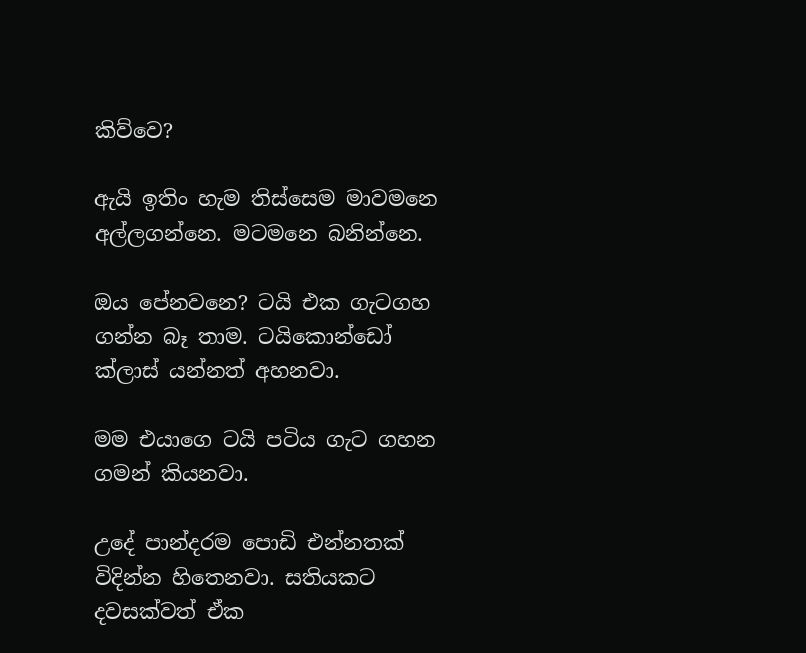කිව්වෙ?

ඇයි ඉතිං හැම තිස්සෙම මාවමනෙ අල්ලගන්නෙ. මටමනෙ බනින්නෙ.

ඔය පේනවනෙ? ටයි එක ගැටගහ ගන්න බෑ තාම. ටයිකොන්ඩෝ ක්ලාස් යන්නත් අහනවා.

මම එයාගෙ ටයි පටිය ගැට ගහන ගමන් කියනවා.

උදේ පාන්දරම පොඩි එන්නතක් විදින්න හිතෙනවා. සතියකට දවසක්වත් ඒක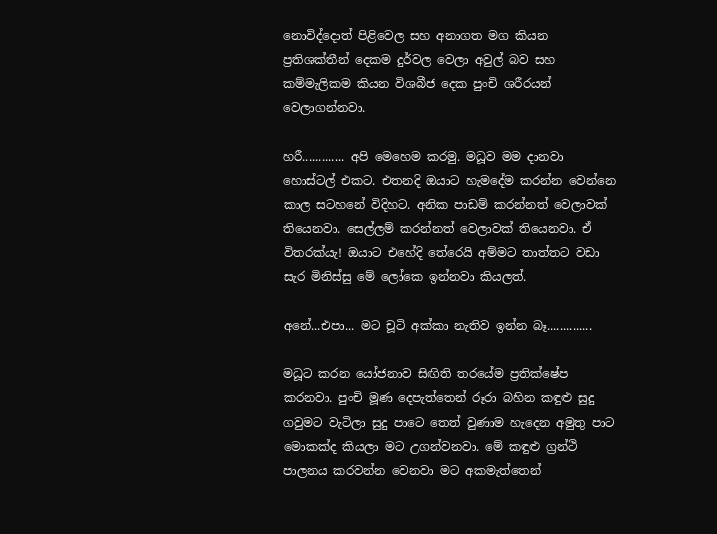නොවිද්දොත් පිළිවෙල සහ අනාගත මග කියන ප්‍රතිශක්තීන් දෙකම දුර්වල වෙලා අවුල් බව සහ කම්මැලිකම කියන විශබීජ දෙක පුංචි ශරීරයන් වෙලාගන්නවා.

හරී............. අපි මෙහෙම කරමු. මධූව මම දානවා හොස්ටල් එකට. එතනදි ඔයාට හැමදේම කරන්න වෙන්නෙ කාල සටහනේ විදිහට. අනික පාඩම් කරන්නත් වෙලාවක් තියෙනවා. සෙල්ලම් කරන්නත් වෙලාවක් තියෙනවා. ඒ විතරක්යැ! ඔයාට එහේදි තේරෙයි අම්මට තාත්තට වඩා සැර මිනිස්සු මේ ලෝකෙ ඉන්නවා කියලත්.

අනේ...එපා... මට චූටි අක්කා නැතිව ඉන්න බෑ..............

මධූට කරන යෝජනාව සිඟිති තරයේම ප්‍රතික්ෂේප කරනවා. පුංචි මූණ දෙපැත්තෙන් රූරා බහින කඳුළු සුදු ගවුමට වැටිලා සුදු පාටෙ තෙත් වුණාම හැදෙන අමුතු පාට මොකක්ද කියලා මට උගන්වනවා. මේ කඳුළු ග්‍රන්ථි පාලනය කරවන්න වෙනවා මට අකමැත්තෙන්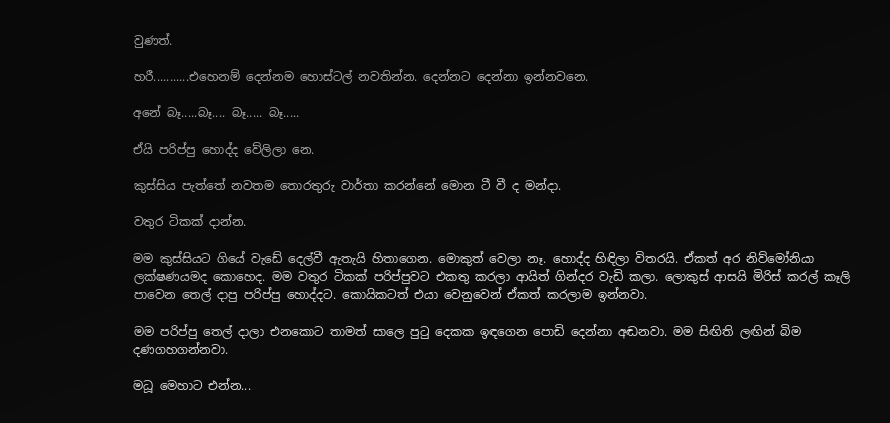වුණත්.

හරී...........එහෙනම් දෙන්නම හොස්ටල් නවතින්න. දෙන්නට දෙන්නා ඉන්නවනෙ.

අනේ බෑ.....බෑ.... බෑ..... බෑ.....

ඒයි පරිප්පු හොද්ද වේලිලා නෙ.

කුස්සිය පැත්තේ නවතම තොරතුරු වාර්තා කරන්නේ මොන ටී වී ද මන්දා.

වතුර ටිකක් දාන්න.

මම කුස්සියට ගියේ වැඩේ දෙල්වී ඇතැයි හිතාගෙන. මොකුත් වෙලා නෑ. හොද්ද හිඳිලා විතරයි. ඒකත් අර නිව්මෝනියා ලක්ෂණයමද කොහෙද. මම වතුර ටිකක් පරිප්පුවට එකතු කරලා ආයිත් ගින්දර වැඩි කලා. ලොකුස් ආසයි මිරිස් කරල් කෑලි පාවෙන තෙල් දාපු පරිප්පු හොද්දට. කොයිකටත් එයා වෙනුවෙන් ඒකත් කරලාම ඉන්නවා.

මම පරිප්පු තෙල් දාලා එනකොට තාමත් සාලෙ පුටු දෙකක ඉඳගෙන පොඩි දෙන්නා අඬනවා. මම සිඟිති ලඟින් බිම දණගහගන්නවා.

මධූ මෙහාට එන්න...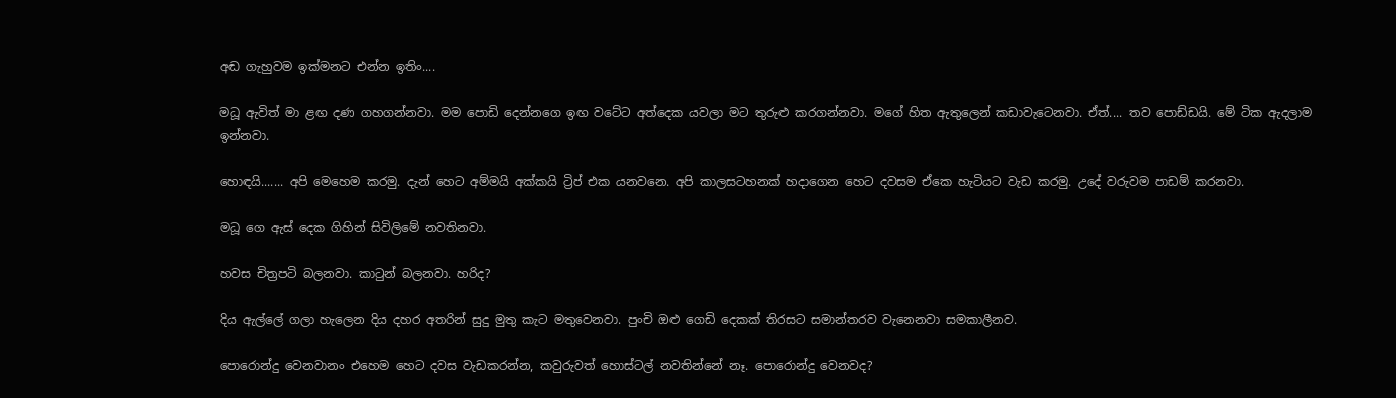අඬ ගැහුවම ඉක්මනට එන්න ඉතිං....

මධූ ඇවිත් මා ළඟ දණ ගහගන්නවා. මම පොඩි දෙන්නගෙ ඉඟ වටේට අත්දෙක යවලා මට තුරුළු කරගන්නවා. මගේ හිත ඇතුලෙන් කඩාවැටෙනවා. ඒත්.... තව පොඩ්ඩයි. මේ ටික ඇදලාම ඉන්නවා.

හොඳයි....... අපි මෙහෙම කරමු. දැන් හෙට අම්මයි අක්කයි ට්‍රිප් එක යනවනෙ. අපි කාලසටහනක් හදාගෙන හෙට දවසම ඒකෙ හැටියට වැඩ කරමු. උදේ වරුවම පාඩම් කරනවා.

මධූ ගෙ ඇස් දෙක ගිහින් සිවිලිමේ නවතිනවා.

හවස චිත්‍රපටි බලනවා. කාටුන් බලනවා. හරිද?

දිය ඇල්ලේ ගලා හැලෙන දිය දහර අතරින් සුදු මුතු කැට මතුවෙනවා. පුංචි ඔළු ගෙඩි දෙකක් තිරසට සමාන්තරව වැනෙනවා සමකාලීනව.

පොරොන්දු වෙනවානං එහෙම හෙට දවස වැඩකරන්න, කවුරුවත් හොස්ටල් නවතින්නේ නෑ. පොරොන්දු වෙනවද?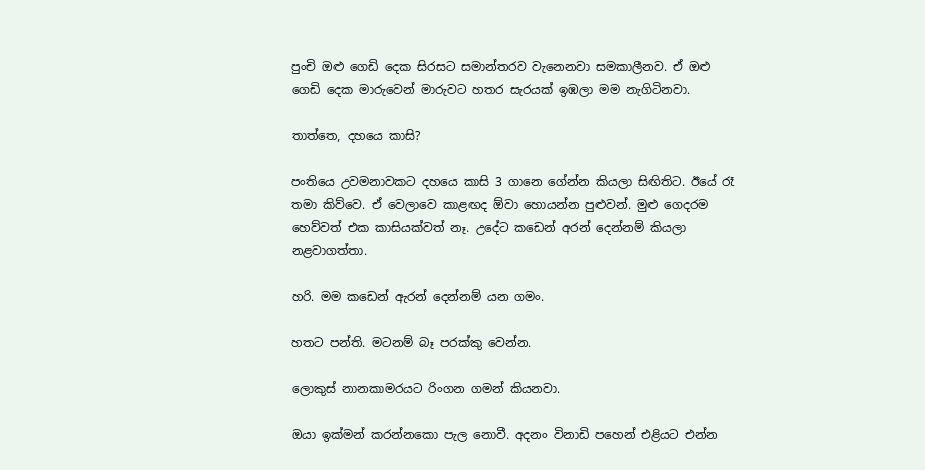පුංචි ඔළු ගෙඩි දෙක සිරසට සමාන්තරව වැනෙනවා සමකාලීනව. ඒ ඔළු ගෙඩි දෙක මාරුවෙන් මාරුවට හතර සැරයක් ඉඹලා මම නැගිටිනවා.

තාත්තෙ, දහයෙ කාසි?

පංතියෙ උවමනාවකට දහයෙ කාසි 3 ගානෙ ගේන්න කියලා සිඟිතිට. ඊයේ රෑ තමා කිව්වෙ. ඒ වෙලාවෙ කාළඟද ඕවා හොයන්න පුළුවන්. මුළු ගෙදරම හෙව්වත් එක කාසියක්වත් නෑ. උදේට කඩෙන් අරන් දෙන්නම් කියලා නළවාගත්තා.

හරි. මම කඩෙන් ඇරන් දෙන්නම් යන ගමං.

හතට පන්ති. මටනම් බෑ පරක්කු වෙන්න.

ලොකුස් නානකාමරයට රිංගන ගමන් කියනවා.

ඔයා ඉක්මන් කරන්නකො පැල නොවී. අදනං විනාඩි පහෙන් එළියට එන්න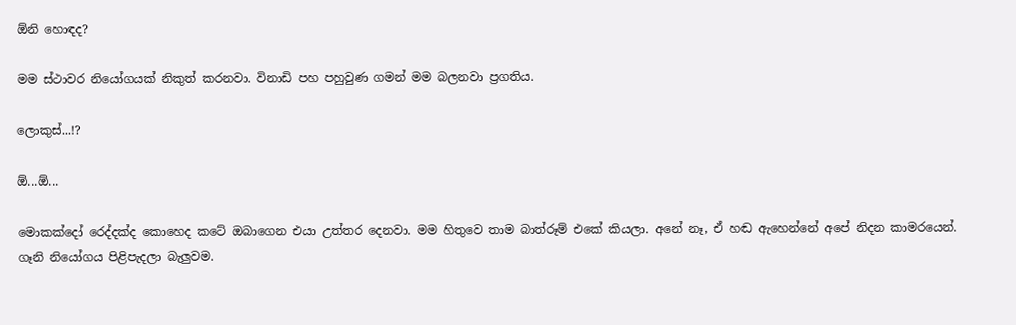ඕනි හොඳද?

මම ස්ථාවර නියෝගයක් නිකුත් කරනවා. විනාඩි පහ පහුවුණ ගමන් මම බලනවා ප්‍රගතිය.

ලොකුස්...!?

ඕ...ඕ...

මොකක්දෝ රෙද්දක්ද කොහෙද කටේ ඔබාගෙන එයා උත්තර දෙනවා. මම හිතුවෙ තාම බාත්රූම් එකේ කියලා. අනේ නෑ, ඒ හඬ ඇහෙන්නේ අපේ නිදන කාමරයෙන්. ගෑනි නියෝගය පිළිපැදලා බැලුවම.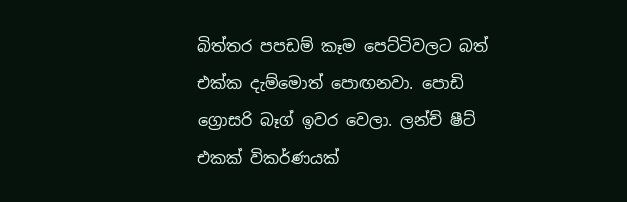බිත්තර පපඩම් කෑම පෙට්ටිවලට බත් එක්ක දැම්මොත් පොඟනවා. පොඩි ග්‍රොසරි බෑග් ඉවර වෙලා. ලන්ච් ෂීට් එකක් විකර්ණයක්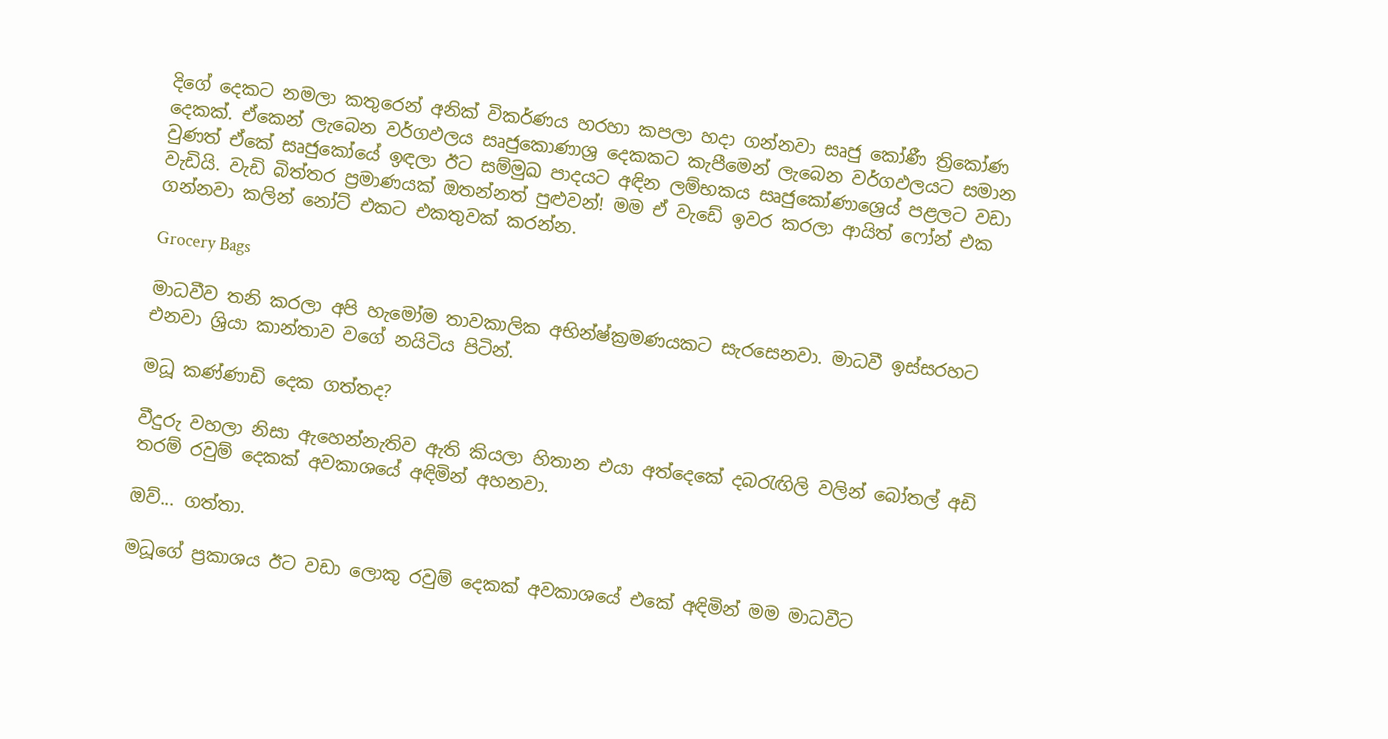දිගේ දෙකට නමලා කතුරෙන් අනික් විකර්ණය හරහා කපලා හදා ගන්නවා සෘජු කෝණී ත්‍රිකෝණ දෙකක්. ඒකෙන් ලැබෙන වර්ගඵලය සෘජුකොණාශ්‍ර දෙකකට කැපීමෙන් ලැබෙන වර්ගඵලයට සමාන වුණත් ඒකේ සෘජුකෝයේ ඉඳලා ඊට සම්මුඛ පාදයට අඳින ලම්භකය සෘජුකෝණාශ්‍රෙය් පළලට වඩා වැඩියි. වැඩි බිත්තර ප්‍රමාණයක් ඔතන්නත් පුළුවන්! මම ඒ වැඩේ ඉවර කරලා ආයිත් ෆෝන් එක ගන්නවා කලින් නෝට් එකට එකතුවක් කරන්න.

Grocery Bags

මාධවීව තනි කරලා අපි හැමෝම තාවකාලික අභින්ෂ්ක්‍රමණයකට සැරසෙනවා. මාධවී ඉස්සරහට එනවා ශ්‍රියා කාන්තාව වගේ නයිටිය පිටින්.

මධූ කණ්ණාඩි දෙක ගත්තද?

වීදුරු වහලා නිසා ඇහෙන්නැතිව ඇති කියලා හිතාන එයා අත්දෙකේ දබරැඟිලි වලින් බෝතල් අඩි තරම් රවුම් දෙකක් අවකාශයේ අඳිමින් අහනවා.

ඔව්... ගත්තා.

මධූගේ ප්‍රකාශය ඊට වඩා ලොකු රවුම් දෙකක් අවකාශයේ එකේ අඳිමින් මම මාධවීට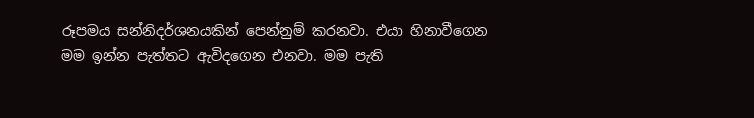රූපමය සන්නිදර්ශනයකින් පෙන්නුම් කරනවා. එයා හිනාවීගෙන මම ඉන්න පැත්තට ඇවිදගෙන එනවා. මම පැති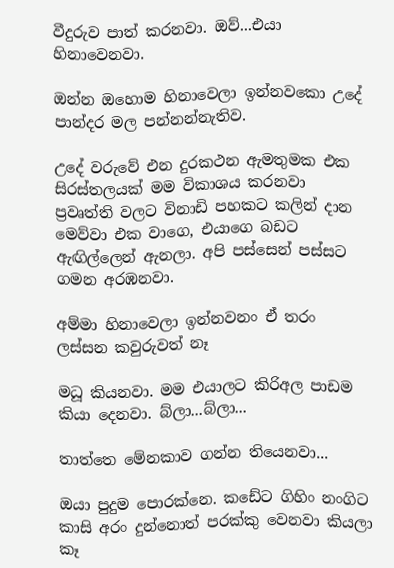වීදුරුව පාත් කරනවා. ඔව්...එයා හිනාවෙනවා.

ඔන්න ඔහොම හිනාවෙලා ඉන්නවකො උදේ පාන්දර මල පන්නන්නැතිව.

උදේ වරුවේ එන දුරකථන ඇමතුමක එක සිරස්තලයක් මම විකාශය කරනවා ප්‍රවෘත්ති වලට විනාඩි පහකට කලින් දාන මෙව්වා එක වාගෙ, එයාගෙ බඩට ඇඟිල්ලෙන් ඇනලා. අපි පස්සෙන් පස්සට ගමන අරඹනවා.

අම්මා හිනාවෙලා ඉන්නවනං ඒ තරං ලස්සන කවුරුවත් නෑ

මධූ කියනවා. මම එයාලට කිරිඅල පාඩම කියා දෙනවා. බ්ලා...බ්ලා...

තාත්තෙ මේනකාව ගන්න තියෙනවා...

ඔයා පුදුම පොරක්නෙ. කඩේට ගිහිං නංගිට කාසි අරං දුන්නොත් පරක්කු වෙනවා කියලා කෑ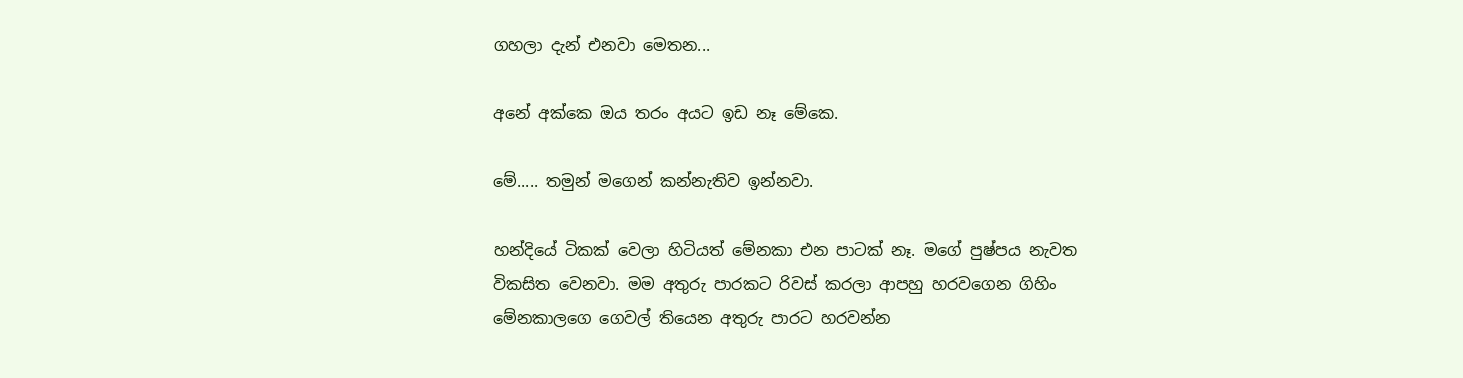ගහලා දැන් එනවා මෙතන...

අනේ අක්කෙ ඔය තරං අයට ඉඩ නෑ මේකෙ.

මේ..... තමුන් මගෙන් කන්නැතිව ඉන්නවා.

හන්දියේ ටිකක් වෙලා හිටියත් මේනකා එන පාටක් නෑ. මගේ පුෂ්පය නැවත විකසිත වෙනවා. මම අතුරු පාරකට රිවස් කරලා ආපහු හරවගෙන ගිහිං මේනකාලගෙ ගෙවල් තියෙන අතුරු පාරට හරවන්න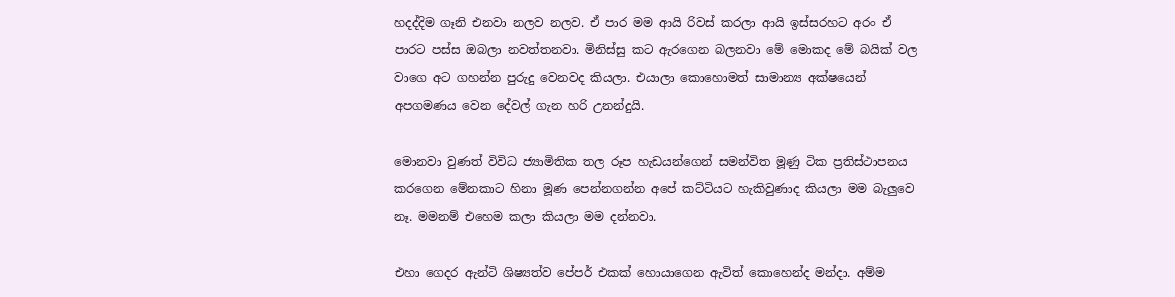හදද්දිම ගෑනි එනවා නලව නලව. ඒ පාර මම ආයි රිවස් කරලා ආයි ඉස්සරහට අරං ඒ පාරට පස්ස ඔබලා නවත්තනවා. මිනිස්සු කට ඇරගෙන බලනවා මේ මොකද මේ බයික් වල වාගෙ අට ගහන්න පුරුදු වෙනවද කියලා. එයාලා කොහොමත් සාමාන්‍ය අක්ෂයෙන් අපගමණය වෙන දේවල් ගැන හරි උනන්දුයි.

මොනවා වුණත් විවිධ ජ්‍යාමිතික තල රූප හැඩයන්ගෙන් සමන්විත මූණු ටික ප්‍රතිස්ථාපනය කරගෙන මේනකාට හිනා මූණ පෙන්නගන්න අපේ කට්ටියට හැකිවුණාද කියලා මම බැලුවෙ නෑ. මමනම් එහෙම කලා කියලා මම දන්නවා.

එහා ගෙදර ඇන්ටි ශිෂ්‍යත්ව පේපර් එකක් හොයාගෙන ඇවිත් කොහෙන්ද මන්දා. අම්ම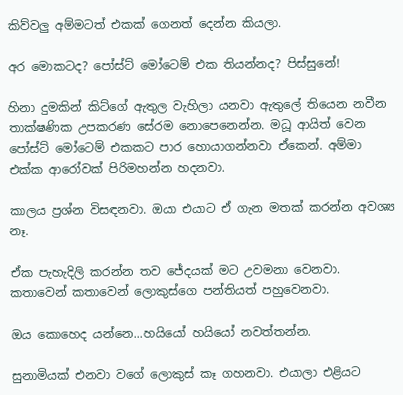කිව්වලු අම්මටත් එකක් ගෙනත් දෙන්න කියලා.

අර මොකටද? පෝස්ට් මෝටෙම් එක තියන්නද? පිස්සුනේ!

හිනා දුමකින් කිට්ගේ ඇතුල වැහිලා යනවා ඇතුලේ තියෙන නවීන තාක්ෂණික උපකරණ සේරම නොපෙනෙන්න. මධූ ආයිත් වෙන පෝස්ට් මෝටෙම් එකකට පාර හොයාගන්නවා ඒකෙන්. අම්මා එක්ක ආරෝවක් පිරිමහන්න හදනවා.

කාලය ප්‍රශ්න විසඳනවා. ඔයා එයාට ඒ ගැන මතක් කරන්න අවශ්‍ය නෑ.

ඒක පැහැදිලි කරන්න තව ජේදයක් මට උවමනා වෙනවා. කතාවෙන් කතාවෙන් ලොකුස්ගෙ පන්තියත් පහුවෙනවා.

ඔය කොහෙද යන්නෙ...හයියෝ හයියෝ නවත්තන්න.

සුනාමියක් එනවා වගේ ලොකුස් කෑ ගහනවා. එයාලා එළියට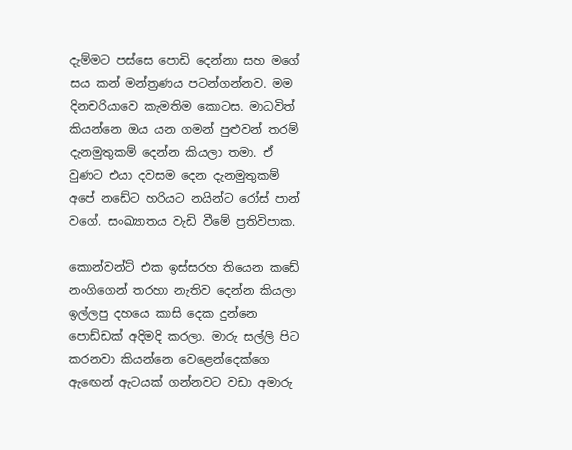දැම්මට පස්සෙ පොඩි දෙන්නා සහ මගේ සය කන් මන්ත්‍රණය පටන්ගන්නව. මම දිනචරියාවෙ කැමතිම කොටස. මාධවිත් කියන්නෙ ඔය යන ගමන් පුළුවන් තරම් දැනමුතුකම් දෙන්න කියලා තමා. ඒ වුණට එයා දවසම දෙන දැනමුතුකම් අපේ නඩේට හරියට නයින්ට රෝස් පාන් වගේ. සංඛ්‍යාතය වැඩි වීමේ ප්‍රතිවිපාක.

කොන්වන්ට් එක ඉස්සරහ තියෙන කඩේ නංගිගෙන් තරහා නැතිව දෙන්න කියලා ඉල්ලපු දහයෙ කාසි දෙක දුන්නෙ පොඩ්ඩක් අදිමදි කරලා. මාරු සල්ලි පිට කරනවා කියන්නෙ වෙළෙන්දෙක්ගෙ ඇඟෙන් ඇටයක් ගන්නවට වඩා අමාරු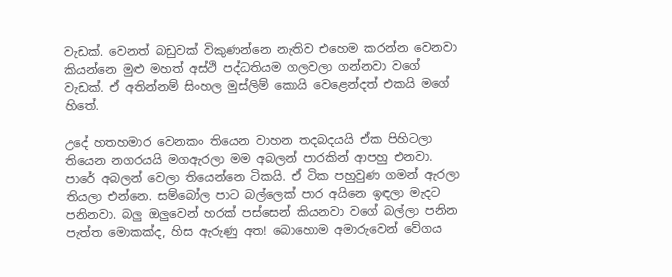වැඩක්. වෙනත් බඩුවක් විකුණන්නෙ නැතිව එහෙම කරන්න වෙනවා කියන්නෙ මුළු මහත් අස්ථි පද්ධතියම ගලවලා ගන්නවා වගේ වැඩක්. ඒ අතින්නම් සිංහල මුස්ලිම් කොයි වෙළෙන්දත් එකයි මගේ හිතේ.

උදේ හතහමාර වෙනකං තියෙන වාහන තදබදයයි ඒක පිහිටලා තියෙන නගරයයි මගඇරලා මම අබලන් පාරකින් ආපහු එනවා. පාරේ අබලන් වෙලා තියෙන්නෙ ටිකයි. ඒ ටික පහුවුණ ගමන් ඇරලා තියලා එන්නෙ. සම්බෝල පාට බල්ලෙක් පාර අයිනෙ ඉඳලා මැදට පනිනවා. බලු ඔලුවෙන් හරක් පස්සෙන් කියනවා වගේ බල්ලා පනින පැත්ත මොකක්ද, හිස ඇරුණු අත! බොහොම අමාරුවෙන් වේගය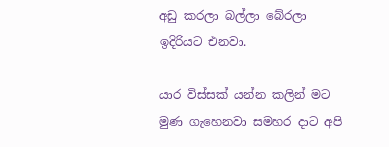අඩු කරලා බල්ලා බේරලා ඉදිරියට එනවා.

යාර විස්සක් යන්න කලින් මට මුණ ගැහෙනවා සමහර දාට අපි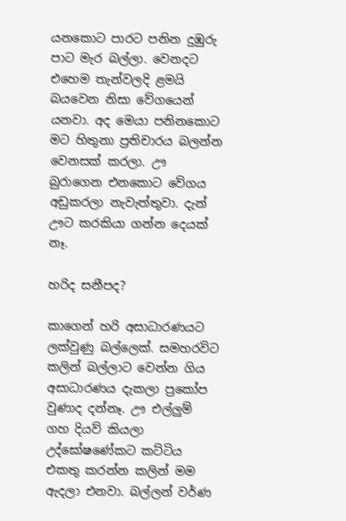යනකොට පාරට පනින දුඹුරු පාට මැර බල්ලා. වෙනදට එහෙම තැන්වලදි ළමයි බයවෙන නිසා වේගයෙන් යනවා. අද මෙයා පනිනකොට මට හිතුනා ප්‍රතිචාරය බලන්න වෙනසක් කරලා. ඌ බුරාගෙන එනකොට වේගය අඩුකරලා නැවැත්තුවා. දැන් ඌට කරකියා ගන්න දෙයක් නෑ.

හරිද සනීපද?

කාගෙන් හරි අසාධාරණයට ලක්වුණු බල්ලෙක්. සමහරවිට කලින් බල්ලාට වෙන්න ගිය අසාධාරණය දැකලා ප්‍රකෝප වුණාද දන්නෑ. ඌ එල්ලුම් ගහ දියව් කියලා උද්ඝෝෂණේකට කට්ටිය එකතු කරන්න කලින් මම ඇදලා එනවා. බල්ලන් වර්ණ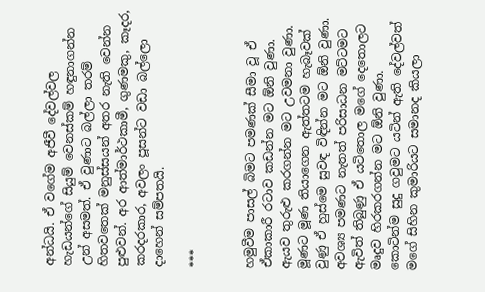අන්ධයි. ඒ වගේම අජීවී දේවල්වල හැඩයන්ගේ සියුම් වෙනස්කම් හඳුනාගන්න උන් අසමත්. ඒ වුණාට බල්ලා තරම් හිතවතෙක් මනුස්සයන් අතර නැති වෙන්න පුළුවන්. අර ආත්මාර්ථකාමී, ගුණමකු, කෑදර, කරදරකාර, අවලං පූසන්ට වඩා බල්ලො දාහෙන් සම්පතයි.

***


හමුවීම පාසල් බිමට පමණක් සීමා වූ ඒ ඒකාකාරී රටාව කඩන්න මට ඕනි වුණා. ඇයව තුරුළු කරගන්න මට උවමනා වුණා. මූණට මූණ තියාගෙන ඇත්තටම හැබෑවක් වුණු ඒ හුස්මෙ සුවඳ විඳින්න මට ඕනි වුණා. අවශ්‍ය පමණට නැතත් පරිසාධන මට්ටමට ඇවිත් තිබුණු ඒ යටිතොල මගේ දෙතොලට මෘදුව හිරකරගන්න මට ඕනි වුණා. කොටින්ම සුදු ගවුමට යටින් ඇති දේවල්වත් මගේ සිහින කුමාරියට සමානද කියලා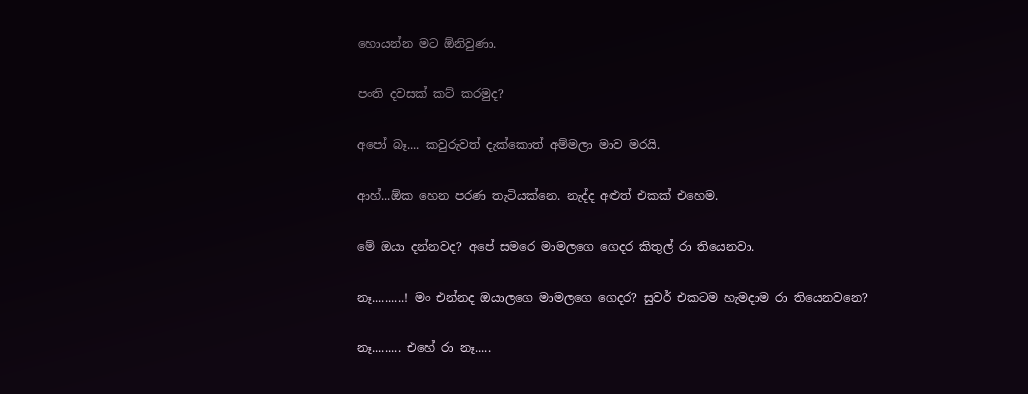හොයන්න මට ඕනිවුණා.

පංති දවසක් කට් කරමුද?

අපෝ බෑ.... කවුරුවත් දැක්කොත් අම්මලා මාව මරයි.

ආහ්...ඕක හෙන පරණ තැටියක්නෙ. නැද්ද අළුත් එකක් එහෙම.

මේ ඔයා දන්නවද? අපේ සමරෙ මාමලගෙ ගෙදර කිතුල් රා තියෙනවා.

නෑ..........! මං එන්නද ඔයාලගෙ මාමලගෙ ගෙදර? සුවර් එකටම හැමදාම රා තියෙනවනෙ?

නෑ......... එහේ රා නෑ.....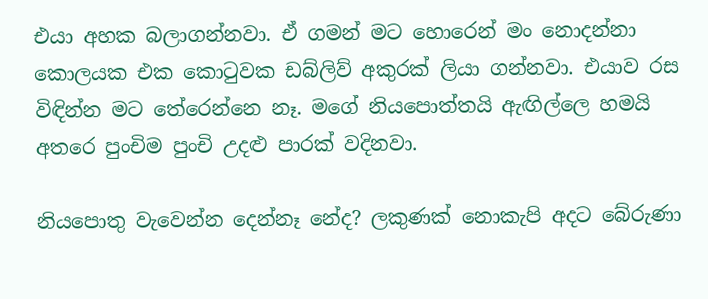එයා අහක බලාගන්නවා. ඒ ගමන් මට හොරෙන් මං නොදන්නා කොලයක එක කොටුවක ඩබ්ලිව් අකුරක් ලියා ගන්නවා. එයාව රස විඳින්න මට තේරෙන්නෙ නෑ. මගේ නියපොත්තයි ඇඟිල්ලෙ හමයි අතරෙ පුංචිම පුංචි උදළු පාරක් වදිනවා.

නියපොතු වැවෙන්න දෙන්නෑ නේද? ලකුණක් නොකැපි අදට බේරුණා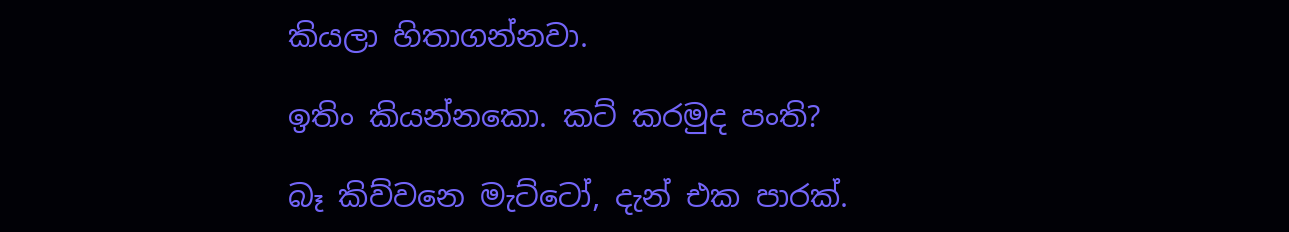කියලා හිතාගන්නවා.

ඉතිං කියන්නකො. කට් කරමුද පංති?

බෑ කිව්වනෙ මැට්ටෝ, දැන් එක පාරක්.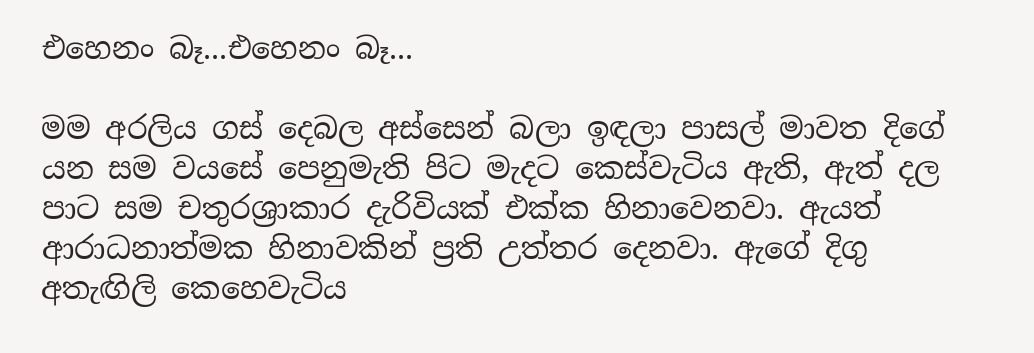එහෙනං බෑ...එහෙනං බෑ...

මම අරලිය ගස් දෙබල අස්සෙන් බලා ඉඳලා පාසල් මාවත දිගේ යන සම වයසේ පෙනුමැති පිට මැදට කෙස්වැටිය ඇති, ඇත් දල පාට සම චතුරශ්‍රාකාර දැරිවියක් එක්ක හිනාවෙනවා. ඇයත් ආරාධනාත්මක හිනාවකින් ප්‍රති උත්තර දෙනවා. ඇගේ දිගු අතැඟිලි කෙහෙවැටිය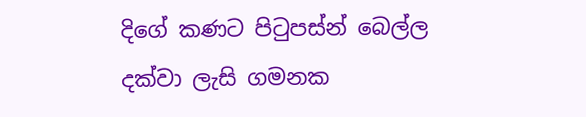දිගේ කණට පිටුපස්න් බෙල්ල දක්වා ලැසි ගමනක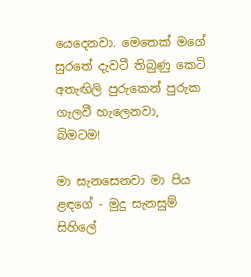යෙදෙනවා. මෙතෙක් මගේ සුරතේ දැවටී තිබුණු කෙටි අතැඟිලි පුරුකෙන් පුරුක ගැලවී හැලෙනවා, බිමටම!

මා සැනසෙනවා මා පිය ළඳගේ - මුදු සැනසුම් සිහිලේ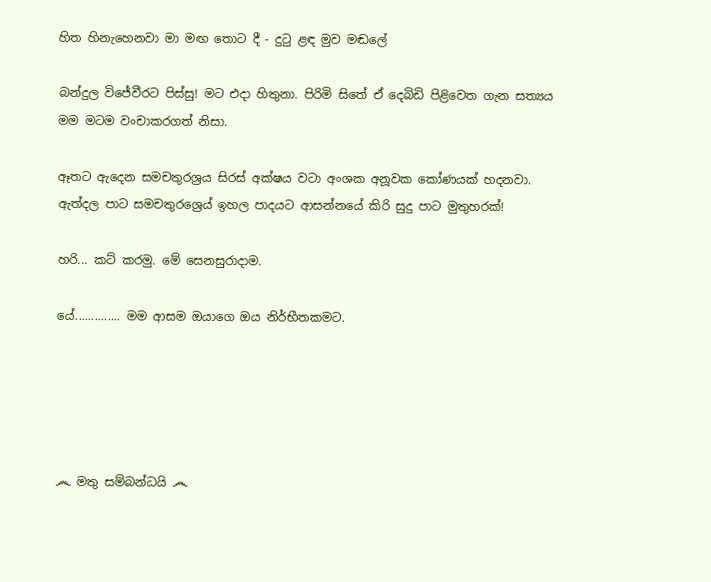හිත හිනැහෙනවා මා මඟ තොට දී - දුටු ළඳ මුව මඬලේ

බන්දුල විජේවීරට පිස්සු! මට එදා හිතුනා. පිරිමි සිතේ ඒ දෙබිඩි පිළිවෙත ගැන සත්‍යය මම මටම වංචාකරගත් නිසා.

ඈතට ඇදෙන සමචතුරශ්‍රය සිරස් අක්ෂය වටා අංශක අනූවක කෝණයක් හදනවා. ඇත්දල පාට සමචතුරශ්‍රෙය් ඉහල පාදයට ආසන්නයේ කිරි සුදු පාට මුතුහරක්!

හරි... කට් කරමු. මේ සෙනසුරාදාම.

යේ.............. මම ආසම ඔයාගෙ ඔය නිර්භීතකමට.





෴ මතු සම්බන්ධයි ෴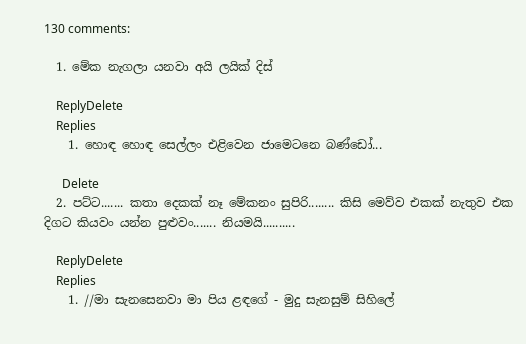130 comments:

  1. මේක නැගලා යනවා අයි ලයික් දිස්

    ReplyDelete
    Replies
    1. හොඳ හොඳ සෙල්ලං එළිවෙන ජාමෙටනෙ බණ්ඩෝ...

      Delete
  2. පට්ට....... කතා දෙකක් නෑ මේකනං සුපිරි........ කිසි මෙව්ව එකක් නැතුව එක දිගට කියවං යන්න පුළුවං....... නියමයි..........

    ReplyDelete
    Replies
    1. //මා සැනසෙනවා මා පිය ළඳගේ - මුදු සැනසුම් සිහිලේ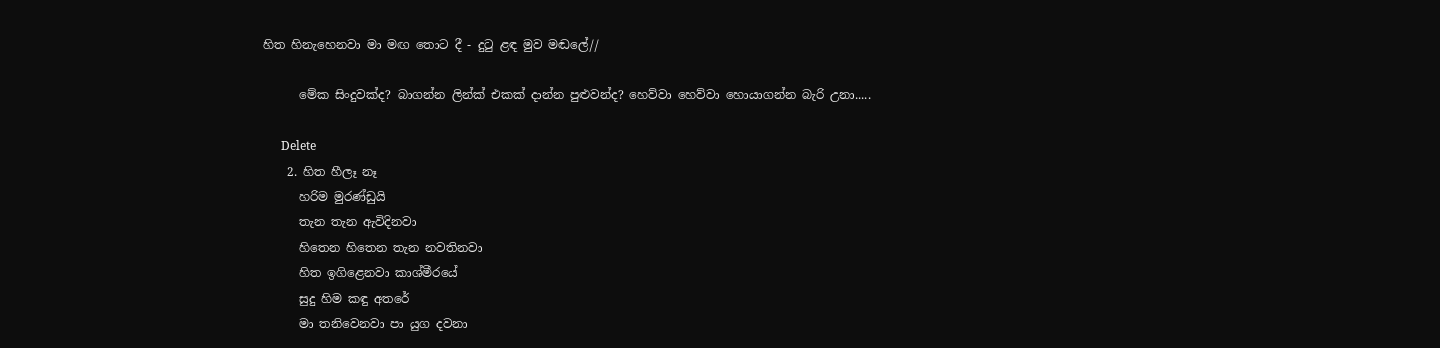හිත හිනැහෙනවා මා මඟ තොට දී - දුටු ළඳ මුව මඬලේ//

      මේක සිංදුවක්ද? බාගන්න ලින්ක් එකක් දාන්න පුළුවන්ද? හෙව්වා හෙව්වා හොයාගන්න බැරි උනා.....

      Delete
    2. හිත හීලෑ නෑ
      හරිම මුරණ්ඩුයි
      තැන තැන ඇවිදිනවා
      හිතෙන හිතෙන තැන නවතිනවා
      හිත ඉගිළෙනවා කාශ්මීරයේ
      සුදු හිම කඳු අතරේ
      මා තනිවෙනවා පා යුග දවනා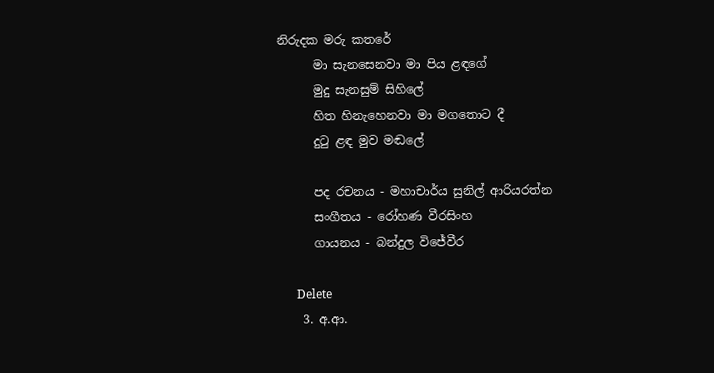නිරුදක මරු කතරේ
      මා සැනසෙනවා මා පිය ළඳගේ
      මුදු සැනසුම් සිහිලේ
      හිත හිනැහෙනවා මා මගතොට දී
      දුටු ළඳ මුව මඬලේ

      පද රචනය - මහාචාර්ය සුනිල් ආරියරත්න
      සංගීතය - රෝහණ වීරසිංහ
      ගායනය - බන්දුල විජේවීර

      Delete
    3. අ.ආ.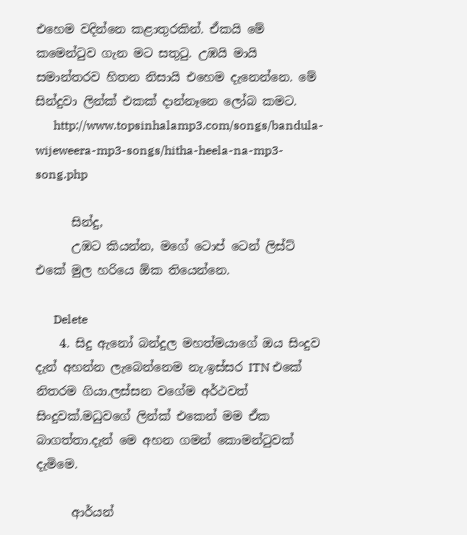එහෙම වදින්නෙ කළාතුරකින්. ඒකයි මේ කමෙන්ටුව ගැන මට සතුටු. උඹයි මායි සමාන්තරව හිතන නිසායි එහෙම දැනෙන්නෙ. මේ සින්දුවා ලින්ක් එකක් දාන්නෑනෙ ලෝබ කමට.
      http://www.topsinhalamp3.com/songs/bandula-wijeweera-mp3-songs/hitha-heela-na-mp3-song.php

      සින්දු,
      උඹට කියන්න, මගේ ටොප් ටෙන් ලිස්ට් එකේ මුල හරියෙ ඕක තියෙන්නෙ.

      Delete
    4. සිදු ඇනෝ බන්දුල මහත්මයාගේ ඔය සිංදුව දැන් අහන්න ලැබෙන්නෙම නැ.ඉස්සර ITN එකේ නිතරම ගියා.ලස්සන වගේම අර්ථවත් සිංදුවක්.මධුවගේ ලින්ක් එකෙන් මම ඒක බාගත්තා.දැන් මෙ අහන ගමන් කොමන්ටුවක් දැමිමෙ.

      ආර්යන්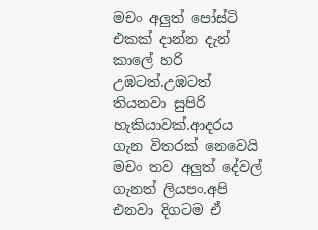මචං අලුත් පෝස්ටි එකක් දාන්න දැන් කාලේ හරි උඹටත්.උඹටත් තියනවා සුපිරි හැකියාවක්.ආදරය ගැන විතරක් නෙවෙයි මචං තව අලුත් දේවල් ගැනත් ලියපං.අපි එනවා දිගටම ඒ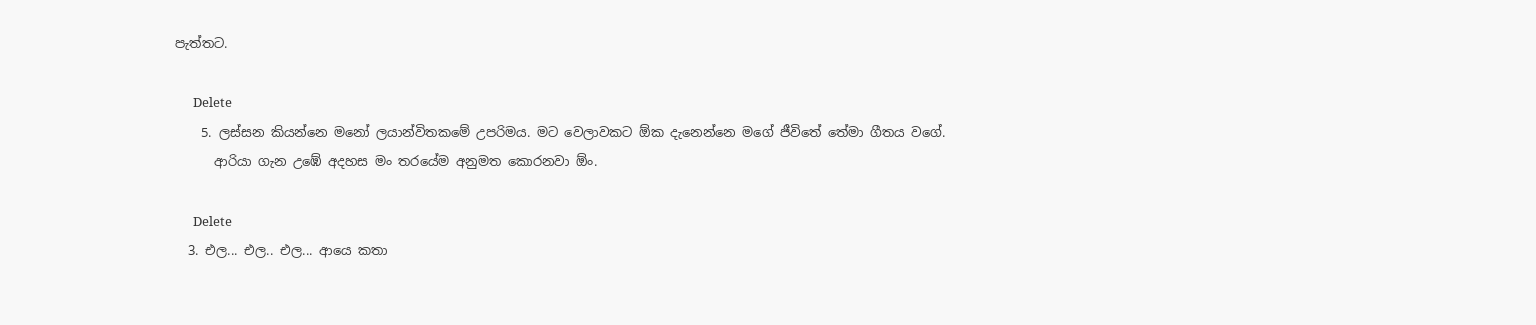පැත්තට.

      Delete
    5. ලස්සන කියන්නෙ මනෝ ලයාන්විතකමේ උපරිමය. මට වෙලාවකට ඕක දැනෙන්නෙ මගේ ජීවිතේ තේමා ගීතය වගේ.
      ආරියා ගැන උඹේ අදහස මං තරයේම අනුමත කොරනවා ඕං.

      Delete
  3. එල... එල.. එල... ආයෙ කතා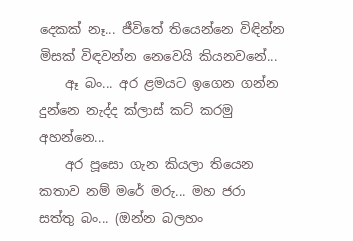දෙකක් නෑ... ජීවිතේ තියෙන්නෙ විඳින්න මිසක් විඳවන්න නෙවෙයි කියනවනේ...
    ඈ බං... අර ළමයට ඉගෙන ගන්න දුන්නෙ නැද්ද ක්ලාස් කට් කරමු අහන්නෙ...
    අර පූසො ගැන කියලා තියෙන කතාව නම් මරේ මරු... මහ ජරා සත්තු බං... (ඔන්න බලහං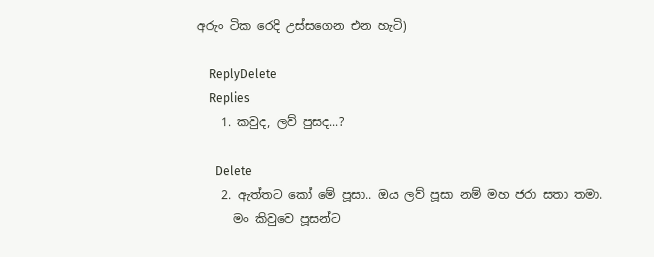අරුං ටික රෙදි උස්සගෙන එන හැටි)

    ReplyDelete
    Replies
    1. කවුද, ලව් පුසද...?

      Delete
    2. ඇත්තට කෝ මේ පූසා.. ඔය ලව් පූසා නම් මහ ජරා සතා තමා.
      මං කිවුවෙ පූසන්ට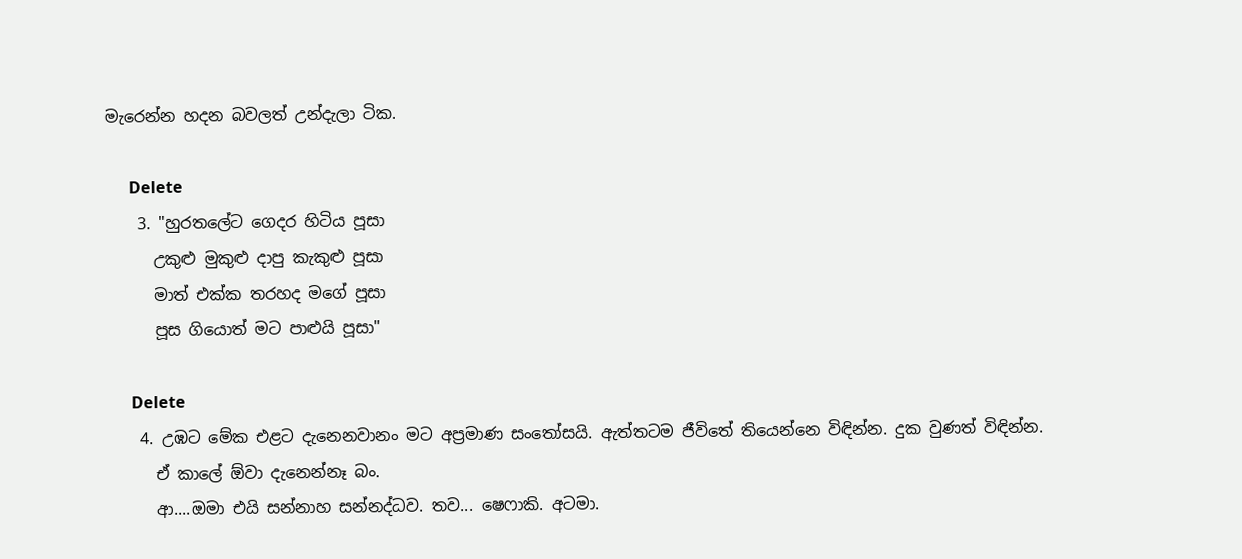මැරෙන්න හදන බවලත් උන්දැලා ටික.

      Delete
    3. "හුරතලේට ගෙදර හිටිය පූසා
      උකුළු මුකුළු දාපු කැකුළු පූසා
      මාත් එක්ක තරහද මගේ පූසා
      පූස ගියොත් මට පාළුයි පූසා"

      Delete
    4. උඹට මේක එළට දැනෙනවානං මට අප්‍රමාණ සංතෝසයි. ඇත්තටම ජීවිතේ තියෙන්නෙ විඳින්න. දුක වුණත් විඳින්න.
      ඒ කාලේ ඕවා දැනෙන්නෑ බං.
      ආ....ඔමා එයි සන්නාහ සන්නද්ධව. තව... ෂෙෆාකි. අටමා.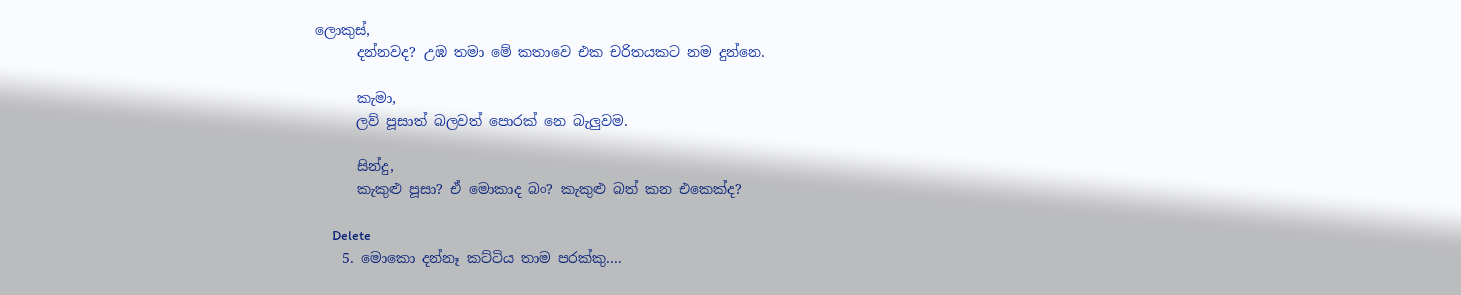ලොකුස්,
      දන්නවද? උඹ තමා මේ කතාවෙ එක චරිතයකට නම දුන්නෙ.

      කැමා,
      ලව් පූසාත් බලවත් පොරක් නෙ බැලුවම.

      සින්දු,
      කැකුළු පූසා? ඒ මොකාද බං? කැකුළු බත් කන එකෙක්ද?

      Delete
    5. මොකො දන්නෑ කට්ටිය තාම පරක්කු....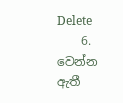Delete
    6. වෙන්න ඇතී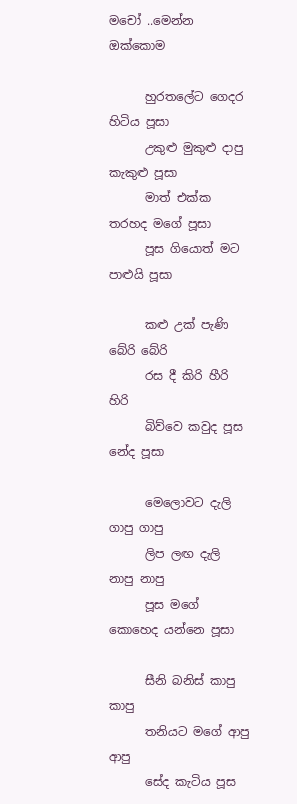මචෝ ..මෙන්න ඔක්කොම

      හුරතලේට ගෙදර හිටිය පූසා
      උකුළු මුකුළු දාපු කැකුළු පූසා
      මාත් එක්ක තරහද මගේ පූසා
      පූස ගියොත් මට පාළුයි පූසා

      කළු උක් පැණි බේරි බේරි
      රස දී කිරි හීරි හිරි
      බිව්වෙ කවුද පූස නේද පූසා

      මෙලොවට දැලි ගාපු ගාපු
      ලිප ලඟ දැලි නාපු නාපු
      පූස මගේ කොහෙද යන්නෙ පූසා

      සීනි බනිස් කාපු කාපු
      තනියට මගේ ආපු ආපු
      සේද කැටිය පූස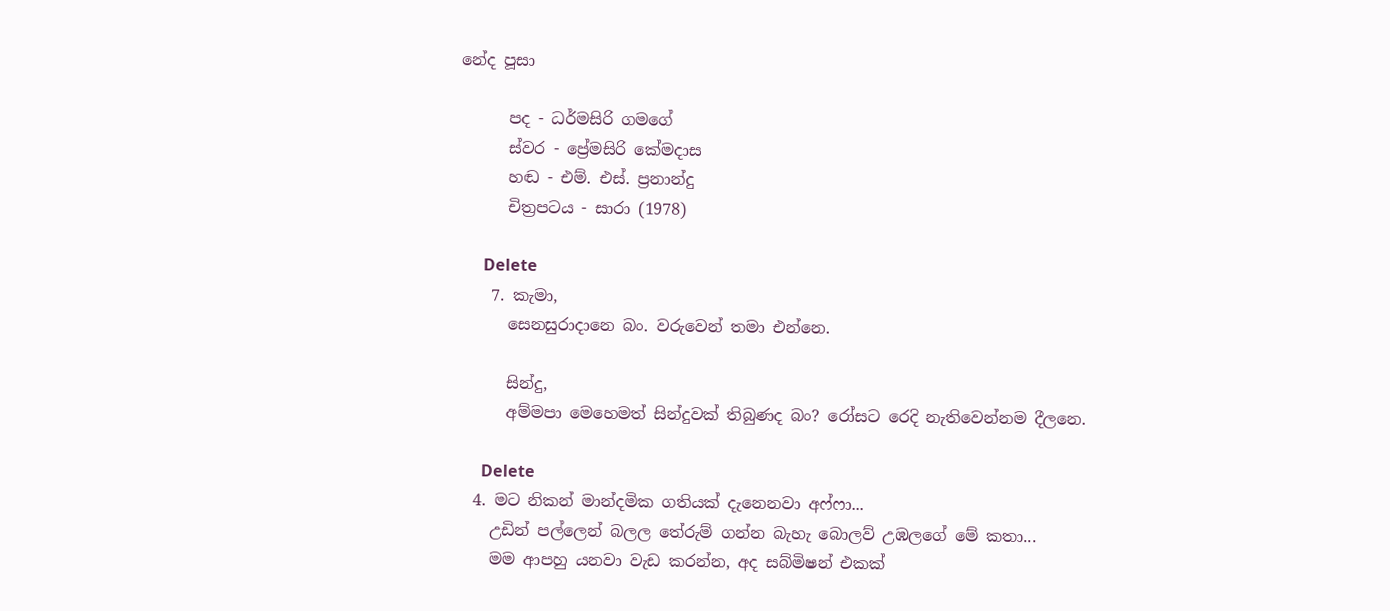නේද පූසා

      පද - ධර්මසිරි ගමගේ
      ස්වර - ප්‍රේමසිරි කේමදාස
      හඬ - එම්. එස්. ප්‍රනාන්දු
      චිත්‍රපටය - සාරා (1978)

      Delete
    7. කැමා,
      සෙනසුරාදානෙ බං. වරුවෙන් තමා එන්නෙ.

      සින්දු,
      අම්මපා මෙහෙමත් සින්දුවක් තිබුණද බං? රෝසට රෙදි නැතිවෙන්නම දීලනෙ.

      Delete
  4. මට නිකන් මාන්දමික ගතියක් දැනෙනවා අෆ්ෆා...
    උඩින් පල්ලෙන් බලල තේරුම් ගන්න බැහැ බොලව් උඹලගේ මේ කතා...
    මම ආපහු යනවා වැඩ කරන්න, අද සබ්මිෂන් එකක්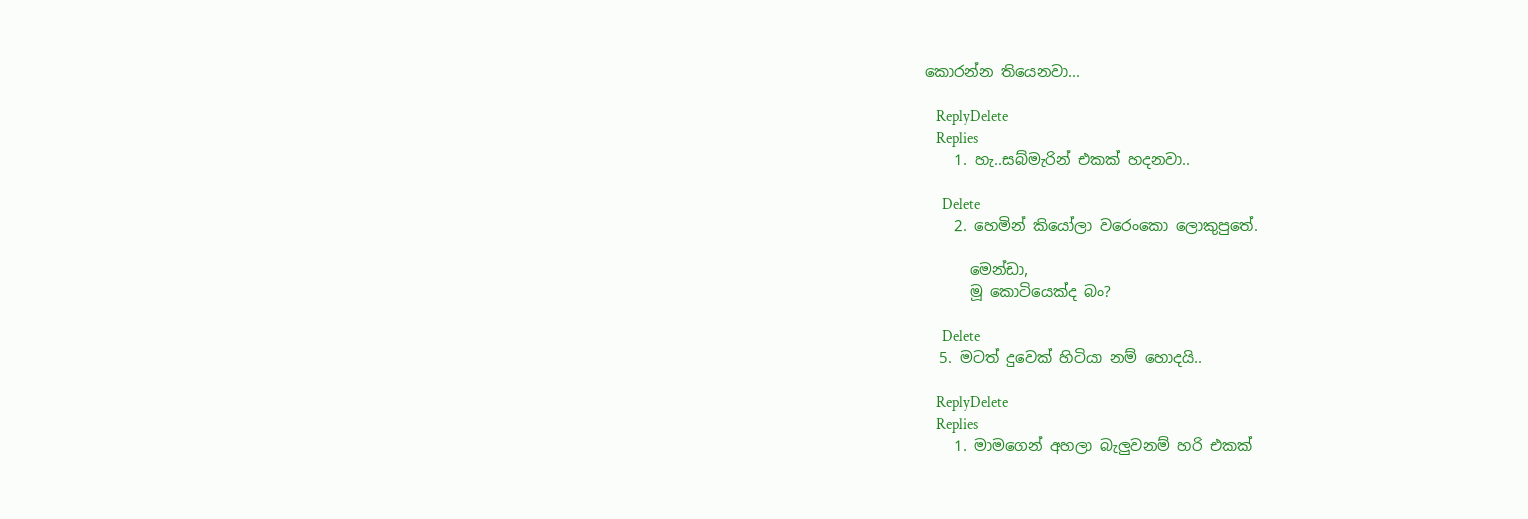කොරන්න තියෙනවා...

    ReplyDelete
    Replies
    1. හැ..සබ්මැරින් එකක් හදනවා..

      Delete
    2. හෙමින් කියෝලා වරෙංකො ලොකුපුතේ.

      මෙන්ඩා,
      මූ කොටියෙක්ද බං?

      Delete
  5. මටත් දුවෙක් හිටියා නම් හොදයි..

    ReplyDelete
    Replies
    1. මාමගෙන් අහලා බැලුවනම් හරි එකක්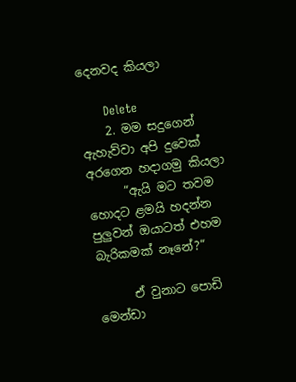දෙනවද කියලා

      Delete
    2. මම සදුගෙන් ඇහැව්වා අපි දුවෙක් අරගෙන හදාගමු කියලා
      “ඇයි මට තවම හොදට ළමයි හදන්න පුලුවන් ඔයාටත් එහම බැරිකමක් නෑනේ?“

      ඒ වුනාට පොඩි මෙන්ඩා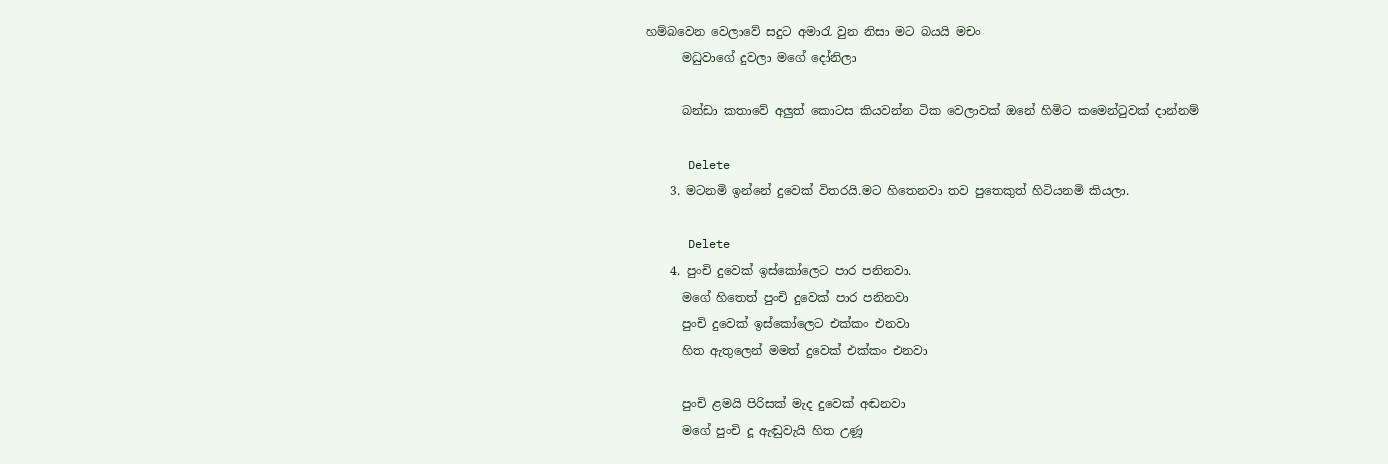හම්බවෙන වෙලාවේ සදුට අමාරැ වුන නිසා මට බයයි මචං
      මධුවාගේ දුවලා මගේ දෝනිලා

      බන්ඩා කතාවේ අලුත් කොටස කියවන්න ටික වෙලාවක් ඔනේ හිමිට කමෙන්ටුවක් දාන්නම්

      Delete
    3. මටනමි ඉන්නේ දුවෙක් විතරයි.මට හිතෙනවා තව පුතෙකුත් හිටියනමි කියලා.

      Delete
    4. පුංචි දුවෙක් ඉස්කෝලෙට පාර පනිනවා.
      මගේ හිතෙත් පුංචි දුවෙක් පාර පනිනවා
      පුංචි දුවෙක් ඉස්කෝලෙට එක්කං එනවා
      හිත ඇතුලෙන් මමත් දුවෙක් එක්කං එනවා

      පුංචි ළමයි පිරිසක් මැද දුවෙක් අඬනවා
      මගේ පුංචි දූ ඇඬුවැයි හිත උණූ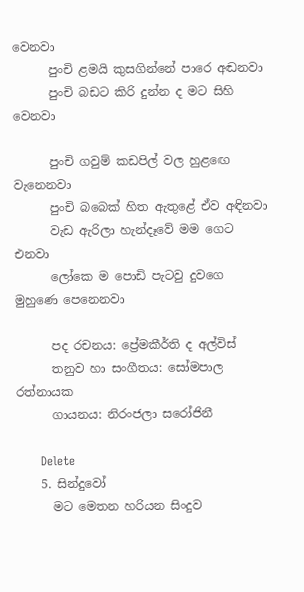වෙනවා
      පුංචි ළමයි කුසගින්නේ පාරෙ අඬනවා
      පුංචි බඩට කිරි දුන්න ද මට සිහි වෙනවා

      පුංචි ගවුම් කඩපිල් වල හුළඟෙ වැනෙනවා
      පුංචි බබෙක් හිත ඇතුළේ ඒව අඳිනවා
      වැඩ ඇරිලා හැන්දෑවේ මම ගෙට එනවා
      ලෝකෙ ම පොඩි පැටවු දුවගෙ මුහුණෙ පෙනෙනවා

      පද රචනය: ප්‍රේමකීර්ති ද අල්විස්
      තනුව හා සංගීතය: සෝමපාල රත්නායක
      ගායනය: නිරංජලා සරෝජිනී

      Delete
    5. සින්දුවෝ
      මට මෙතන හරියන සිංදුව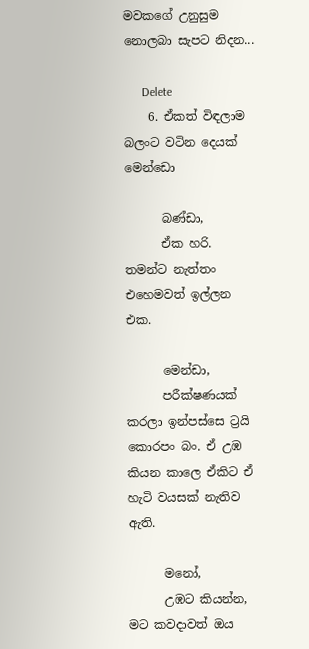මවකගේ උනුසුම නොලබා සැපට නිදන...

      Delete
    6. ඒකත් විඳලාම බලංට වටින දෙයක් මෙන්ඩො

      බණ්ඩා,
      ඒක හරි. තමන්ට නැත්තං එහෙමවත් ඉල්ලන එක.

      මෙන්ඩා,
      පරීක්ෂණයක් කරලා ඉන්පස්සෙ ට්‍රයි කොරපං බං. ඒ උඹ කියන කාලෙ ඒකිට ඒ හැටි වයසක් නැතිව ඇති.

      මනෝ,
      උඹට කියන්න, මට කවදාවත් ඔය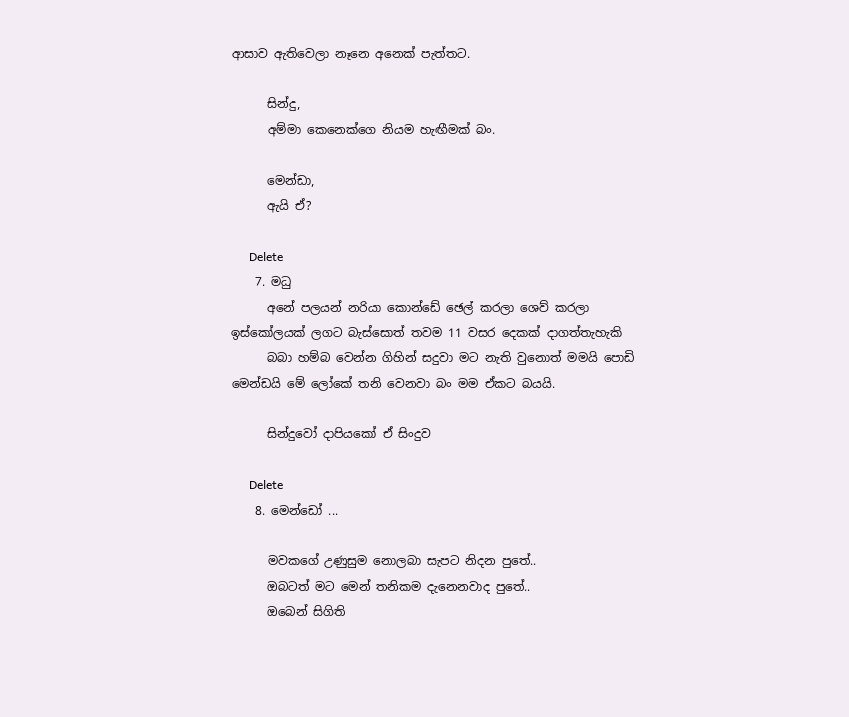ආසාව ඇතිවෙලා නෑනෙ අනෙක් පැත්තට.

      සින්දු,
      අම්මා කෙනෙක්ගෙ නියම හැඟීමක් බං.

      මෙන්ඩා,
      ඇයි ඒ?

      Delete
    7. මධු
      අනේ පලයන් නරියා කොන්ඩේ ඡෙල් කරලා ශෙව් කරලා ඉස්කෝලයක් ලගට බැස්සොත් තවම 11 වසර දෙකක් දාගත්තැහැකි
      බබා හම්බ වෙන්න ගිහින් සදුවා මට නැති වුනොත් මමයි පොඩි මෙන්ඩයි මේ ලෝකේ තනි වෙනවා බං මම ඒකට බයයි.

      සින්දුවෝ දාපියකෝ ඒ සිංදුව

      Delete
    8. මෙන්ඩෝ ...

      මවකගේ උණුසුම නොලබා සැපට නිදන පුතේ..
      ඔබටත් මට මෙන් තනිකම දැනෙනවාද පුතේ..
      ඔබෙන් සිගිති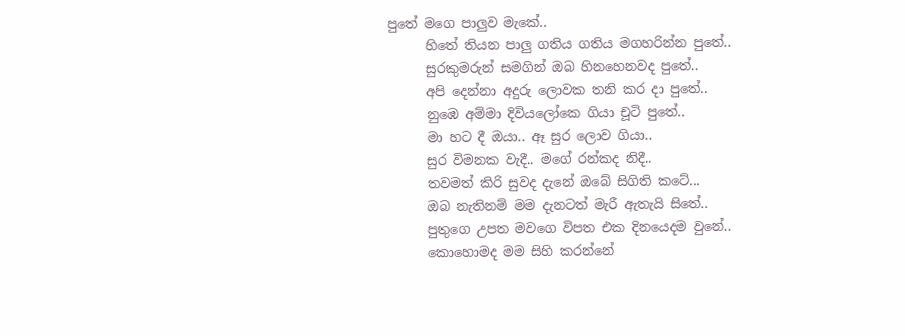පුතේ මගෙ පාලුව මැකේ..
      හිතේ තියන පාලු ගතිය ගතිය මගහරින්න පුතේ..
      සුරකුමරුන් සමගින් ඔබ හිනහෙනවද පුතේ..
      අපි දෙන්නා අදුරු ලොවක තනි කර දා පුතේ..
      නුඹෙ අම්මා දිවියලෝකෙ ගියා චූටි පුතේ..
      මා හට දී ඔයා.. ඈ සුර ලොව ගියා..
      සුර විමනක වැදී.. මගේ රන්කද නිදී..
      තවමත් කිරි සුවද දැනේ ඔබේ සිගිති කටේ...
      ඔබ නැතිනම් මම දැනටත් මැරී ඇතැයි සිතේ..
      පුතුගෙ උපත මවගෙ විපත එක දිනයෙදම වුනේ..
      කොහොමද මම සිහි කරන්නේ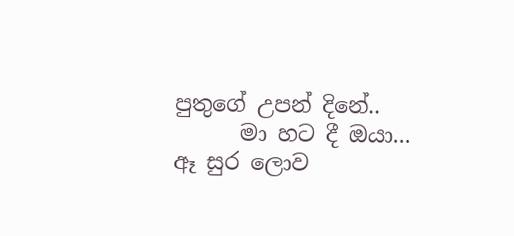පුතුගේ උපන් දිනේ..
      මා හට දී ඔයා... ඈ සුර ලොව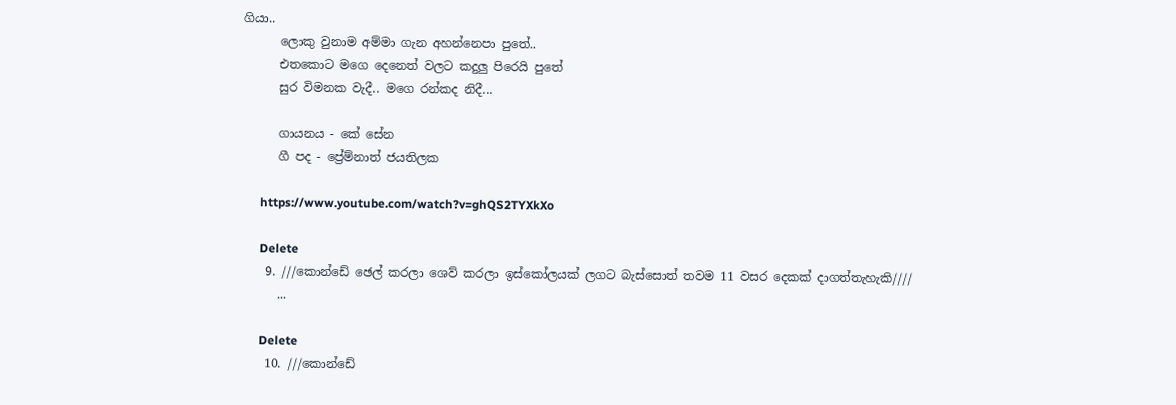ගියා..
      ලොකු වුනාම අම්මා ගැන අහන්නෙපා පුතේ..
      එතකොට ම‍ගෙ දෙනෙත් වලට කදුලු පිරෙයි පුතේ
      සුර විමනක වැදී.. මගෙ රන්කද නිදී...

      ගායනය - කේ සේන
      ගී පද - ප්‍රේම්නාත් ජයතිලක

      https://www.youtube.com/watch?v=ghQS2TYXkXo

      Delete
    9. ///කොන්ඩේ ඡෙල් කරලා ශෙව් කරලා ඉස්කෝලයක් ලගට බැස්සොත් තවම 11 වසර දෙකක් දාගත්තැහැකි////
      ...

      Delete
    10. ///කොන්ඩේ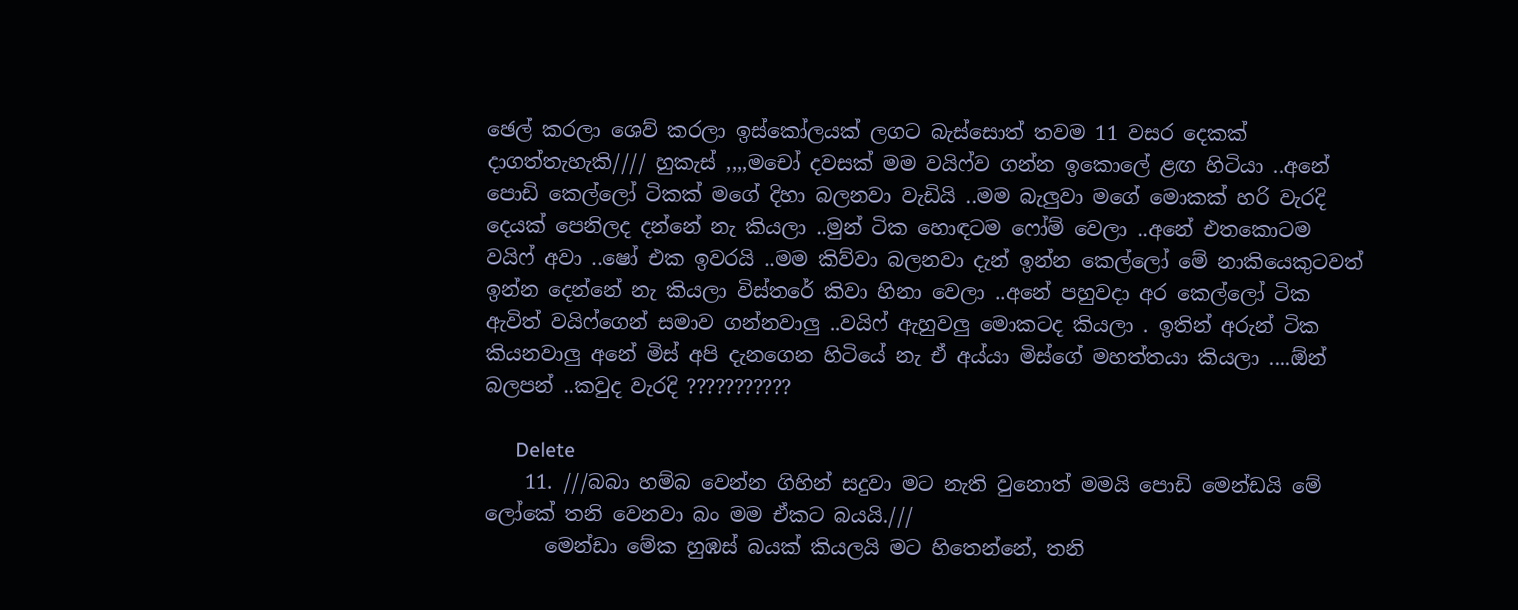ඡෙල් කරලා ශෙව් කරලා ඉස්කෝලයක් ලගට බැස්සොත් තවම 11 වසර දෙකක් දාගත්තැහැකි//// හුකැස් ,,,,මචෝ දවසක් මම වයිෆ්ව ගන්න ඉකොලේ ළඟ හිටියා ..අනේ පොඩි කෙල්ලෝ ටිකක් මගේ දිහා බලනවා වැඩියි ..මම බැලුවා මගේ මොකක් හරි වැරදි දෙයක් පෙනිලද දන්නේ නැ කියලා ..මුන් ටික හොඳටම ෆෝම් වෙලා ..අනේ එතකොටම වයිෆ් අවා ..ෂෝ එක ඉවරයි ..මම කිව්වා බලනවා දැන් ඉන්න කෙල්ලෝ මේ නාකියෙකුටවත් ඉන්න දෙන්නේ නැ කියලා විස්තරේ කිවා හිනා වෙලා ..අනේ පහුවදා අර කෙල්ලෝ ටික ඇවිත් වයිෆ්ගෙන් සමාව ගන්නවාලු ..වයිෆ් ඇහුවලු මොකටද කියලා . ඉතින් අරුන් ටික කියනවාලු අනේ මිස් අපි දැනගෙන හිටියේ නැ ඒ අය්යා මිස්ගේ මහත්තයා කියලා ....ඕන් බලපන් ..කවුද වැරදි ???????????

      Delete
    11. ///බබා හම්බ වෙන්න ගිහින් සදුවා මට නැති වුනොත් මමයි පොඩි මෙන්ඩයි මේ ලෝකේ තනි වෙනවා බං මම ඒකට බයයි.///
      මෙන්ඩා මේක හුඹස් බයක් කියලයි මට හිතෙන්නේ, තනි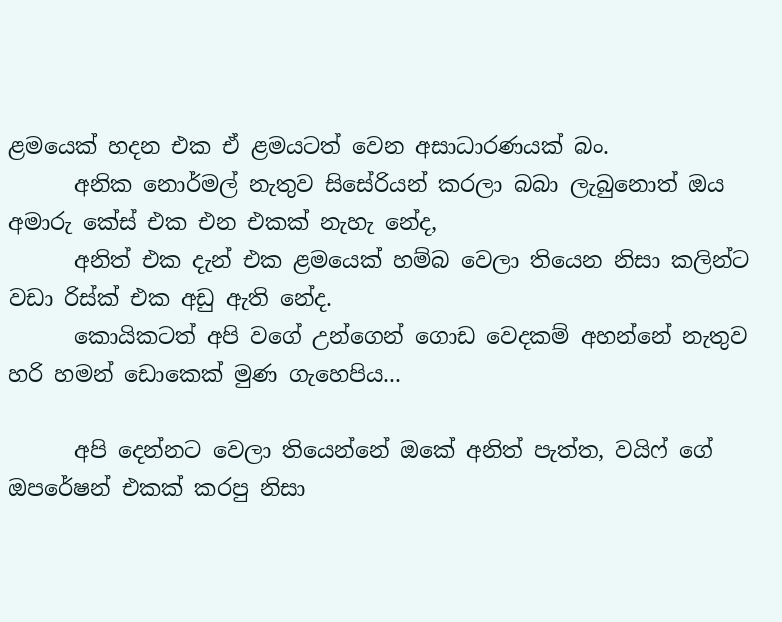ළමයෙක් හදන එක ඒ ළමයටත් වෙන අසාධාරණයක් බං.
      අනික නොර්මල් නැතුව සිසේරියන් කරලා බබා ලැබුනොත් ඔය අමාරු කේස් එක එන එකක් නැහැ නේද,
      අනිත් එක දැන් එක ළමයෙක් හම්බ වෙලා තියෙන නිසා කලින්ට වඩා රිස්ක් එක අඩු ඇති නේද.
      කොයිකටත් අපි වගේ උන්ගෙන් ගොඩ වෙදකම් අහන්නේ නැතුව හරි හමන් ඩොකෙක් මුණ ගැහෙපිය...

      අපි දෙන්නට වෙලා තියෙන්නේ ඔකේ අනිත් පැත්ත, වයිෆ් ගේ ඔපරේෂන් එකක් කරපු නිසා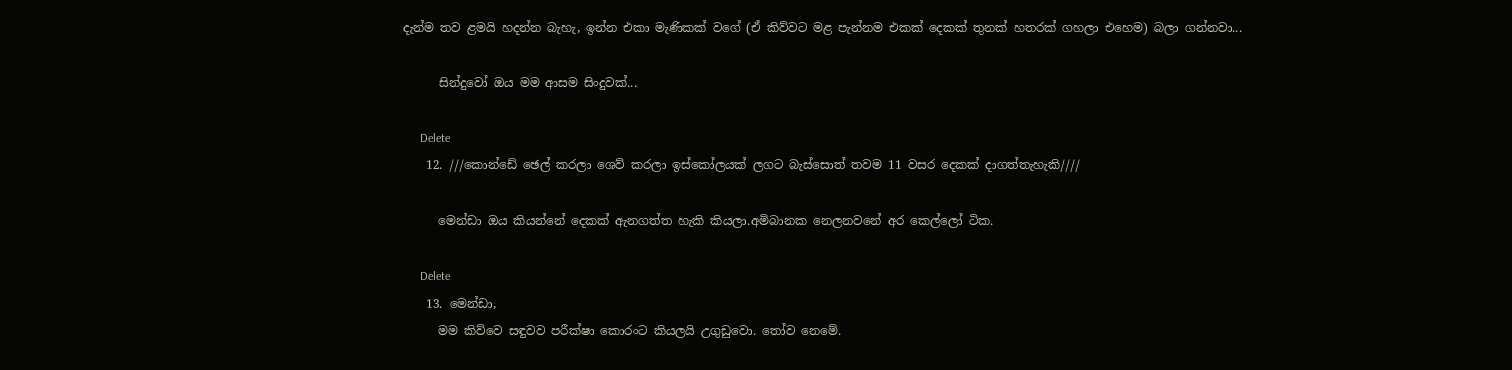දැන්ම තව ළමයි හදන්න බැහැ, ඉන්න එකා මැණිකක් වගේ (ඒ කිව්වට මළ පැන්නම එකක් දෙකක් තුනක් හතරක් ගහලා එහෙම) බලා ගන්නවා...

      සින්දුවෝ ඔය මම ආසම සිංදුවක්...

      Delete
    12. ///කොන්ඩේ ඡෙල් කරලා ශෙව් කරලා ඉස්කෝලයක් ලගට බැස්සොත් තවම 11 වසර දෙකක් දාගත්තැහැකි////

      මෙන්ඩා ඔය කියන්නේ දෙකක් ඇනගත්ත හැකි කියලා.අමිබානක නෙලනවනේ අර කෙල්ලෝ ටික.

      Delete
    13. මෙන්ඩා,
      මම කිව්වෙ සඳුවව පරීක්ෂා කොරංට කියලයි උගුඩුවො. තෝව නෙමේ.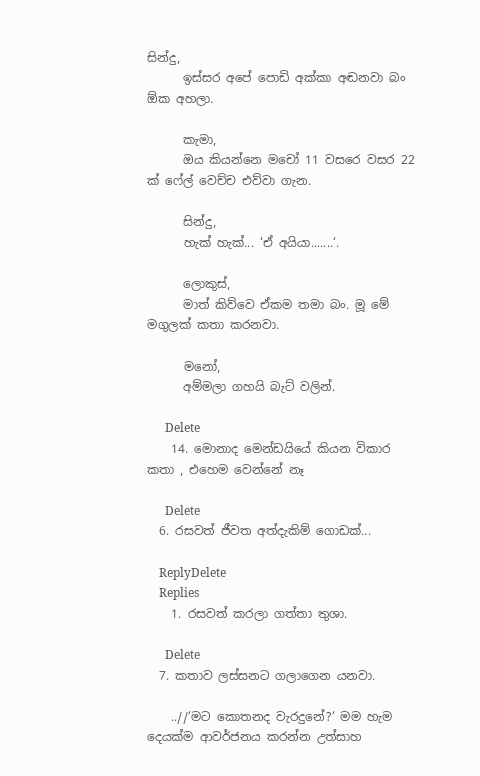සින්දු,
      ඉස්සර අපේ පොඩි අක්කා අඬනවා බං ඕක අහලා.

      කැමා,
      ඔය කියන්නෙ මචෝ 11 වසරෙ වසර 22 ක් ෆේල් වෙච්ච එව්වා ගැන.

      සින්දු,
      හැක් හැක්... ‘ඒ අයියා.......‘.

      ලොකුස්,
      මාත් කිව්වෙ ඒකම තමා බං. මූ මේ මගුලක් කතා කරනවා.

      මනෝ,
      අම්මලා ගහයි බැට් වලින්.

      Delete
    14. මොනාද මෙන්ඩයියේ කියන විකාර කතා , එහෙම වෙන්නේ නෑ

      Delete
  6. රසවත් ජීවත අත්දැකිම් ගොඩක්...

    ReplyDelete
    Replies
    1. රසවත් කරලා ගත්තා තුශා.

      Delete
  7. කතාව ලස්සනට ගලාගෙන යනවා.

    ..//‘මට කොතනද වැරදුනේ?‘ මම හැම දෙයක්ම ආවර්ජනය කරන්න උත්සාහ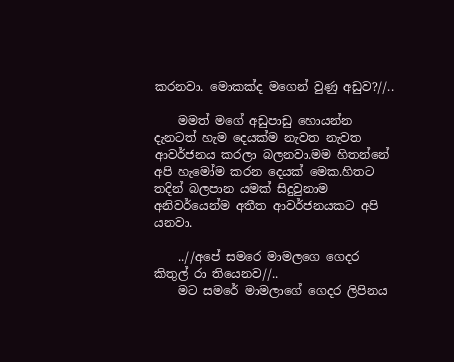කරනවා. මොකක්ද මගෙන් වුණු අඩුව?//..

    මමත් මගේ අඩුපාඩු හොයන්න දැනටත් හැම දෙයක්ම නැවත නැවත ආවර්ජනය කරලා බලනවා.මම හිතන්නේ අපි හැමෝම කරන දෙයක් මෙක.හිතට තදින් බලපාන යමක් සිදුවුනාම අනිවර්යෙන්ම අතීත ආවර්ජනයකට අපි යනවා.

    ..//අපේ සමරෙ මාමලගෙ ගෙදර කිතුල් රා තියෙනව//..
    මට සමරේ මාමලාගේ ගෙදර ලිපිනය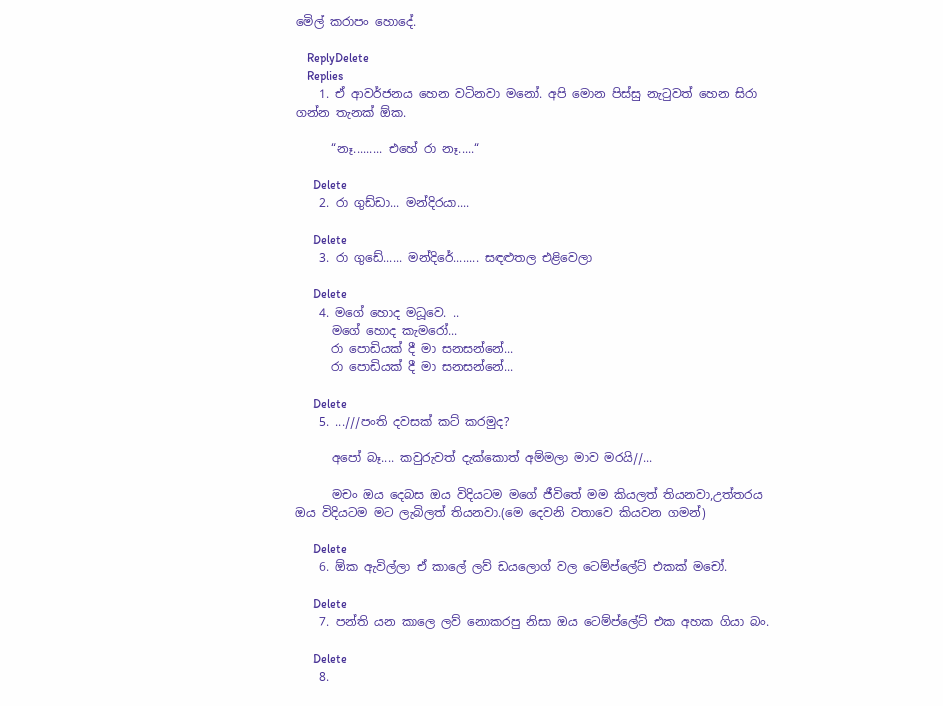මෙිල් කරාපං හොදේ.

    ReplyDelete
    Replies
    1. ඒ ආවර්ජනය හෙන වටිනවා මනෝ. අපි මොන පිස්සු නැටුවත් හෙන සිරා ගන්න තැනක් ඕක.

      “නෑ......... එහේ රා නෑ.....“

      Delete
    2. රා ගුඩ්ඩා... මන්දිරයා....

      Delete
    3. රා ගුඩේ...... මන්දිරේ........ සඳළුතල එළිවෙලා

      Delete
    4. මගේ හොද මධූවෙ. ..
      මගේ හොද කැමරෝ...
      රා පොඩියක් දී මා සනසන්නේ...
      රා පොඩියක් දී මා සනසන්නේ...

      Delete
    5. ...///පංති දවසක් කට් කරමුද?

      අපෝ බෑ.... කවුරුවත් දැක්කොත් අම්මලා මාව මරයි//...

      මචං ඔය දෙබස ඔය විදියටම මගේ ජීවිතේ මම කියලත් තියනවා,උත්තරය ඔය විදියටම මට ලැබිලත් තියනවා.(මෙ දෙවනි වතාවෙ කියවන ගමන්)

      Delete
    6. ඕක ඇවිල්ලා ඒ කාලේ ලව් ඩයලොග් වල ටෙම්ප්ලේට් එකක් මචෝ.

      Delete
    7. පන්ති යන කාලෙ ලව් නොකරපු නිසා ඔය ටෙම්ප්ලේට් එක අහක ගියා බං.

      Delete
    8.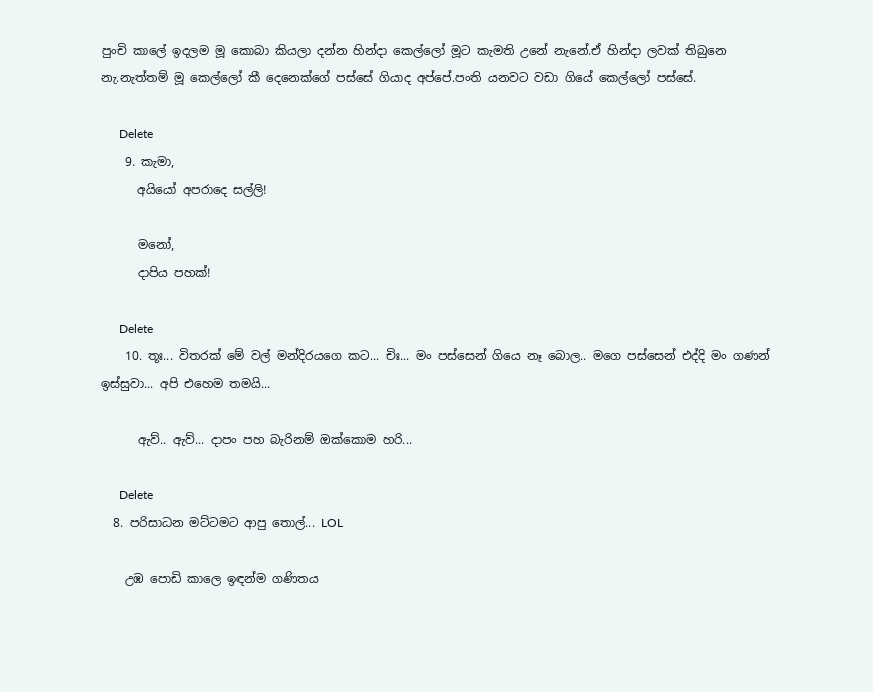පුංචි කාලේ ඉදලම මූ කොබා කියලා දන්න හින්දා කෙල්ලෝ මූට කැමති උනේ නැනේ.ඒ හින්දා ලවක් තිබුනෙ නැ.නැත්තම් මූ කෙල්ලෝ කී දෙනෙක්ගේ පස්සේ ගියාද අප්පේ.පංති යනවට වඩා ගියේ කෙල්ලෝ පස්සේ.

      Delete
    9. කැමා,
      අයියෝ අපරාදෙ සල්ලි!

      මනෝ,
      දාපිය පහක්!

      Delete
    10. තූඃ... විතරක් මේ වල් මන්දිරයගෙ කට... චිඃ... මං පස්සෙන් ගියෙ නෑ බොල.. මගෙ පස්සෙන් එද්දි මං ගණන් ඉස්සුවා... අපි එහෙම තමයි...

      ඇව්.. ඇව්... දාපං පහ බැරිනම් ඔක්කොම හරි...

      Delete
  8. පරිසාධන මට්ටමට ආපු තොල්... LOL

    උඹ පොඩි කාලෙ ඉඳන්ම ගණිතය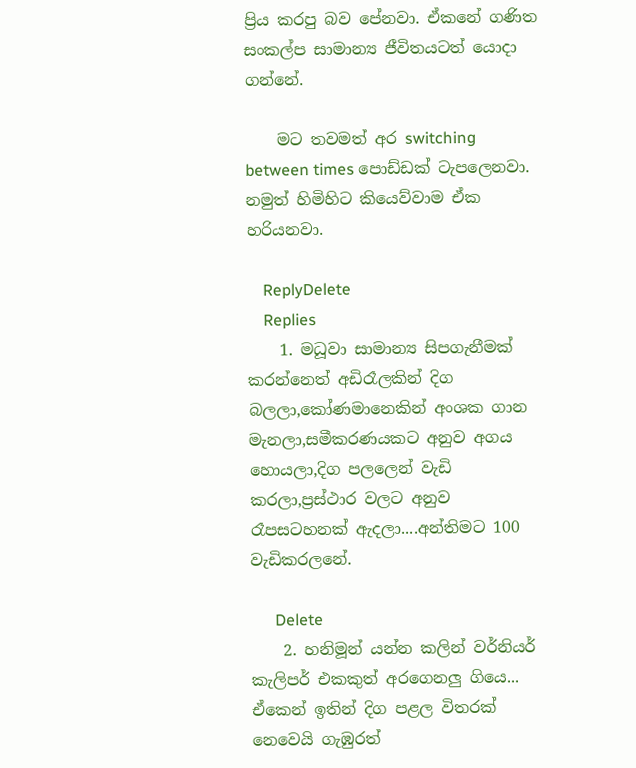ප්‍රිය කරපු බව පේනවා. ඒකනේ ගණිත සංකල්ප සාමාන්‍ය ජීවිතයටත් යොදා ගන්නේ.

    මට තවමත් අර switching between times පොඩ්ඩක් ටැපලෙනවා. නමුත් හිමිහිට කියෙව්වාම ඒක හරියනවා.

    ReplyDelete
    Replies
    1. මධූවා සාමාන්‍ය සිපගැනීමක් කරන්නෙත් අඩිරෑලකින් දිග බලලා,කෝණමානෙකින් අංශක ගාන මැනලා,සමීකරණයකට අනුව අගය හොයලා,දිග පලලෙන් වැඩි කරලා,ප්‍රස්ථාර වලට අනුව රෑපසටහනක් ඇදලා....අන්තිමට 100 වැඩිකරලනේ.

      Delete
    2. හනිමූන් යන්න කලින් වර්නියර් කැලිපර් එකකුත් අරගෙනලු ගියෙ... ඒකෙන් ඉතින් දිග පළල විතරක් නෙවෙයි ගැඹුරත්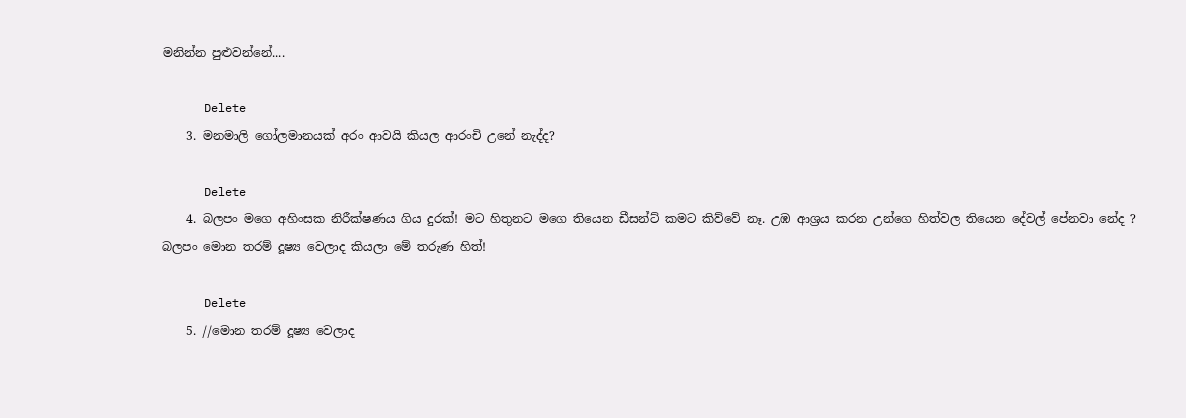මනින්න පුළුවන්නේ....

      Delete
    3. මනමාලි ගෝලමානයක් අරං ආවයි කියල ආරංචි උනේ නැද්ද?

      Delete
    4. බලපං මගෙ අහිංසක නිරීක්ෂණය ගිය දුරක්! මට හිතුනට මගෙ තියෙන ඩීසන්ට් කමට කිව්වේ නෑ. උඹ ආශ්‍රය කරන උන්ගෙ හිත්වල තියෙන දේවල් පේනවා නේද ? බලපං මොන තරම් දූෂ්‍ය වෙලාද කියලා මේ තරුණ හිත්!

      Delete
    5. //මොන තරම් දූෂ්‍ය වෙලාද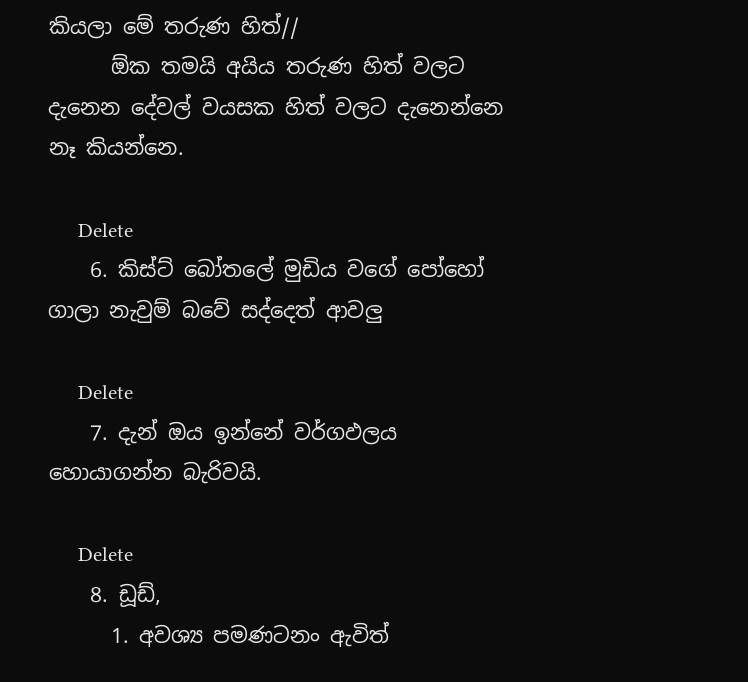කියලා මේ තරුණ හිත්//
      ඕක තමයි අයිය තරුණ හිත් වලට දැනෙන දේවල් වයසක හිත් වලට දැනෙන්නෙ නෑ කියන්නෙ.

      Delete
    6. කිස්ට් බෝතලේ මුඩිය වගේ පෝහෝ ගාලා නැවුම් බවේ සද්දෙත් ආවලු

      Delete
    7. දැන් ඔය ඉන්නේ වර්ගඵලය හොයාගන්න බැරිවයි.

      Delete
    8. ඩූඩ්,
      1. අවශ්‍ය පමණටනං ඇවිත්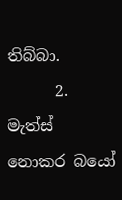තිබ්බා.
      2. මැත්ස් නොකර බයෝ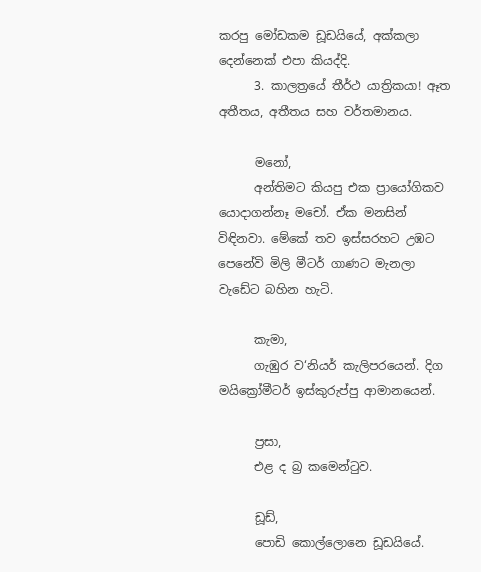කරපු මෝඩකම ඩූඩයියේ, අක්කලා දෙන්නෙක් එපා කියද්දි.
      3. කාලත්‍රයේ තීර්ථ යාත්‍රිකයා! ඈත අතීතය, අතීතය සහ වර්තමානය.

      මනෝ,
      අන්තිමට කියපු එක ප්‍රායෝගිකව යොදාගන්නෑ මචෝ. ඒක මනසින් විඳිනවා. මේකේ තව ඉස්සරහට උඹට පෙනේවි මිලි මීටර් ගාණට මැනලා වැඩේට බහින හැටි.

      කැමා,
      ගැඹුර ව‘නියර් කැලිපරයෙන්. දිග මයික්‍රෝමීටර් ඉස්කුරුප්පු ආමානයෙන්.

      ප්‍රසා,
      එළ ද බ්‍ර කමෙන්ටුව.

      ඩූඩ්,
      පොඩි කොල්ලොනෙ ඩූඩයියේ.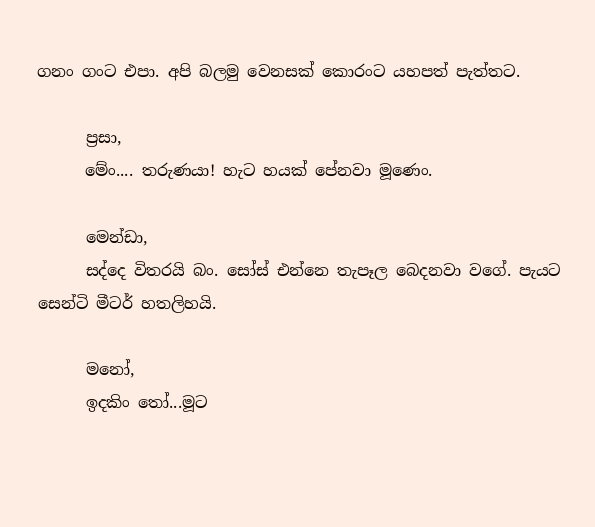ගනං ගංට එපා. අපි බලමු වෙනසක් කොරංට යහපත් පැත්තට.

      ප්‍රසා,
      මේං.... තරුණයා! හැට හයක් පේනවා මූණෙං.

      මෙන්ඩා,
      සද්දෙ විතරයි බං. සෝස් එන්නෙ තැපෑල බෙදනවා වගේ. පැයට සෙන්ටි මීටර් හතලිහයි.

      මනෝ,
      ඉදකිං තෝ...මූට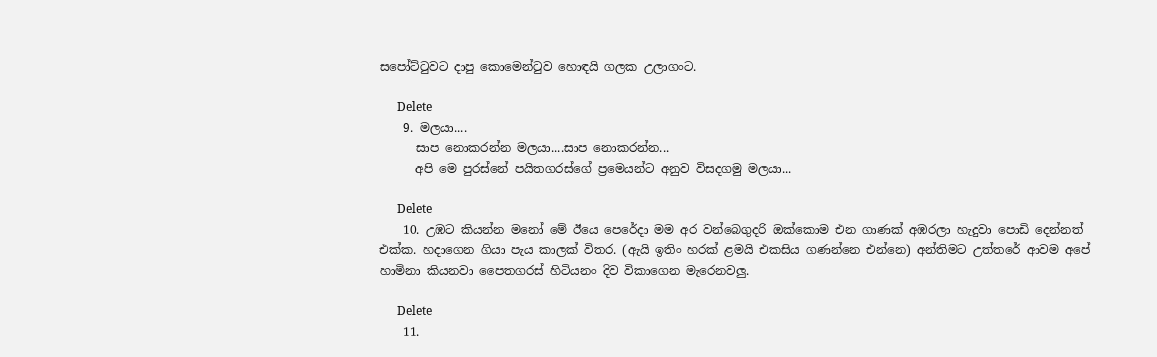සපෝට්ටුවට දාපු කොමෙන්ටුව හොඳයි ගලක උලාගංට.

      Delete
    9. මලයා....
      සාප නොකරන්න මලයා....සාප නොකරන්න...
      අපි මෙ පුරස්නේ පයිතගරස්ගේ ප්‍රමෙයන්ට අනුව විසදගමු මලයා...

      Delete
    10. උඹට කියන්න මනෝ මේ ඊයෙ පෙරේදා මම අර වන්බෙගුදරි ඔක්කොම එන ගාණක් අඹරලා හැදුවා පොඩි දෙන්නත් එක්ක. හදාගෙන ගියා පැය කාලක් විතර. (ඇයි ඉතිං හරක් ළමයි එකසිය ගණන්නෙ එන්නෙ) අන්තිමට උත්තරේ ආවම අපේ හාමිනා කියනවා පෛතගරස් හිටියනං දිව විකාගෙන මැරෙනවලු.

      Delete
    11.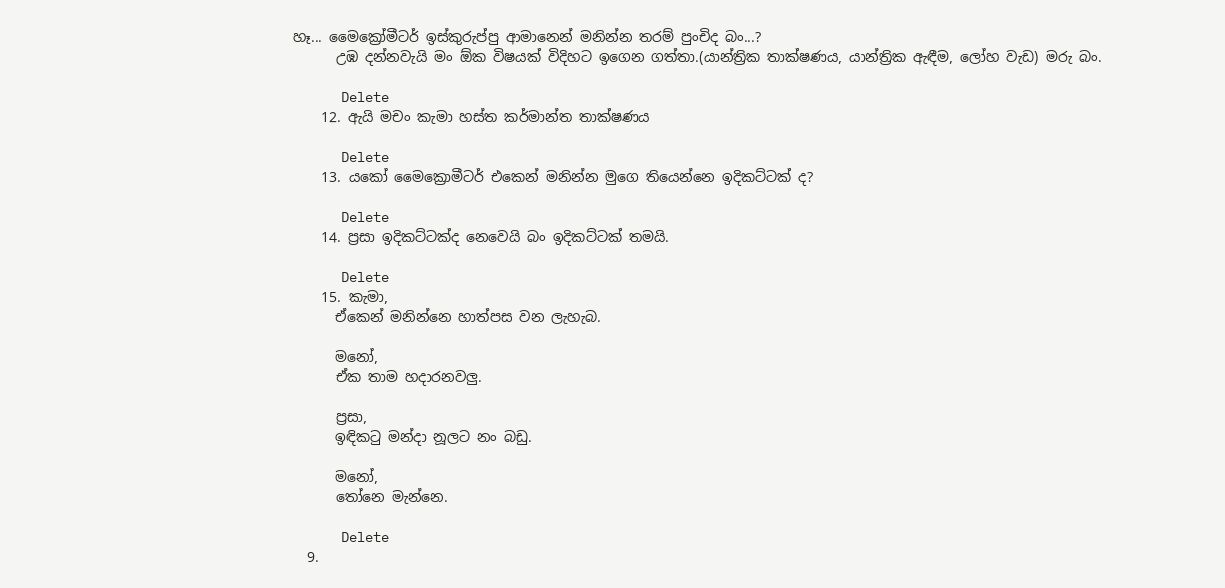හෑ... මෛක්‍රෝමීටර් ඉස්කුරුප්පු ආමානෙන් මනින්න තරම් පුංචිද බං...?
      උඹ දන්නවැයි මං ඕක විෂයක් විදිහට ඉගෙන ගත්තා.(යාන්ත්‍රික තාක්ෂණය, යාන්ත්‍රික ඇඳීම, ලෝහ වැඩ) මරු බං.

      Delete
    12. ඇයි මචං කැමා හස්ත කර්මාන්ත තාක්ෂණය

      Delete
    13. යකෝ මෛක්‍රොමීටර් එකෙන් මනින්න මුගෙ තියෙන්නෙ ඉදිකට්ටක් ද?

      Delete
    14. ප්‍රසා ඉදිකට්ටක්ද නෙවෙයි බං ඉදිකට්ටක් තමයි.

      Delete
    15. කැමා,
      ඒකෙන් මනින්නෙ හාත්පස වන ලැහැබ.

      මනෝ,
      ඒක තාම හදාරනවලු.

      ප්‍රසා,
      ඉඳිකටු මන්දා නූලට නං බඩු.

      මනෝ,
      තෝනෙ මැන්නෙ.

      Delete
  9.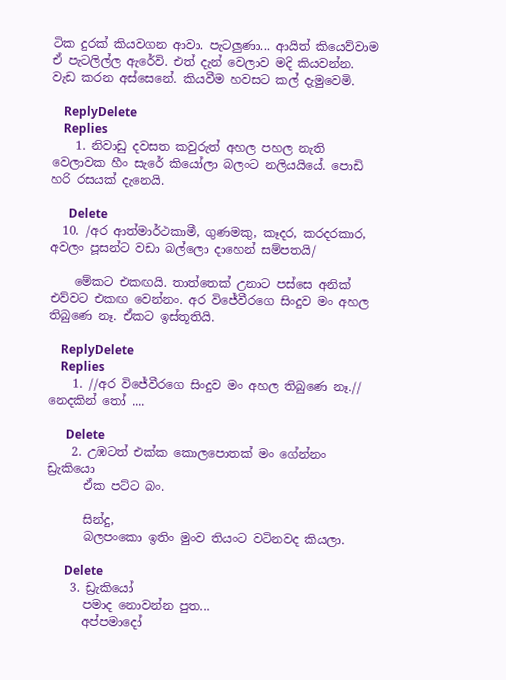ටික දුරක් කියවගන ආවා. පැටලුණා... ආයිත් කියෙව්වාම ඒ පැටලිල්ල ඇරේවි. එත් දැන් වෙලාව මදි කියවන්න. වැඩ කරන අස්සෙනේ. කියවීම හවසට කල් දැමුවෙමි.

    ReplyDelete
    Replies
    1. නිවාඩු දවසත කවුරුත් අහල පහල නැති වෙලාවක හීං සැරේ කියෝලා බලංට නලියයියේ. පොඩි හරි රසයක් දැනෙයි.

      Delete
  10. /අර ආත්මාර්ථකාමී, ගුණමකු, කෑදර, කරදරකාර, අවලං පූසන්ට වඩා බල්ලො දාහෙන් සම්පතයි/

    මේකට එකඟයි. තාත්තෙක් උනාට පස්සෙ අනික් එව්වට එකඟ වෙන්නං. අර විජේවීරගෙ සිංදුව මං අහල තිබුණෙ නෑ. ඒකට ඉස්තූතියි.

    ReplyDelete
    Replies
    1. //අර විජේවීරගෙ සිංදුව මං අහල තිබුණෙ නෑ.// නෙදකින් තෝ ....

      Delete
    2. උඹටත් එක්ක කොලපොතක් මං ගේන්නං ඩ්‍රැකියො
      ඒක පට්ට බං.

      සින්දු,
      බලපංකො ඉතිං මුංව තියංට වටිනවද කියලා.

      Delete
    3. ඩ්‍රැකියෝ
      පමාද නොවන්න පුත...
      අප්පමාදෝ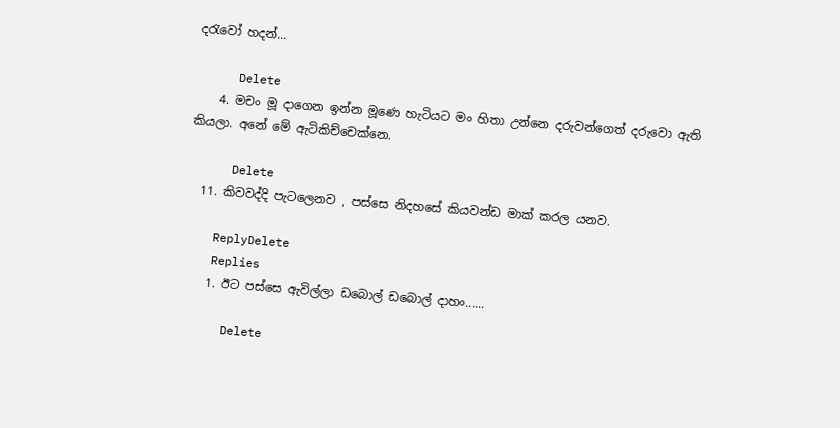දරැවෝ හදන්...

      Delete
    4. මචං මූ දාගෙන ඉන්න මූණෙ හැටියට මං හිතා උන්නෙ දරුවන්ගෙත් දරුවො ඇති කියලා. අනේ මේ ඇටිකිච්චෙක්නෙ.

      Delete
  11. කිවවද්දි පැටලෙනව , පස්සෙ නිදහසේ කියවන්ඩ මාක් කරල යනව.

    ReplyDelete
    Replies
    1. ඊට පස්සෙ ඇවිල්ලා ඩබොල් ඩබොල් දාහං......

      Delete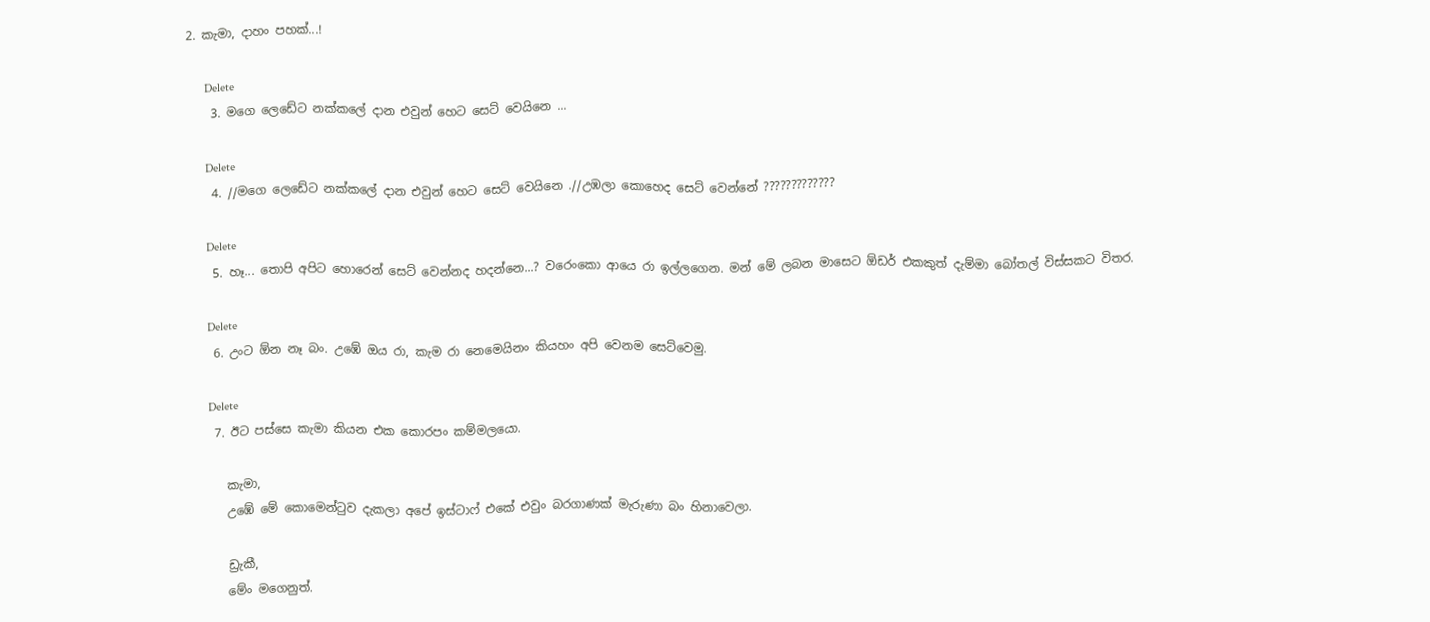2. කැමා, දාහං පහක්...!

      Delete
    3. මගෙ ලෙඩේට නක්කලේ දාන එවුන් හෙට සෙට් වෙයිනෙ ...

      Delete
    4. //මගෙ ලෙඩේට නක්කලේ දාන එවුන් හෙට සෙට් වෙයිනෙ .//උඹලා කොහෙද සෙට් වෙන්නේ ?????????????

      Delete
    5. හෑ... තොපි අපිට හොරෙන් සෙට් වෙන්නද හදන්නෙ...? වරෙංකො ආයෙ රා ඉල්ලගෙන. මන් මේ ලබන මාසෙට ඕඩර් එකකුත් දැම්මා බෝතල් විස්සකට විතර.

      Delete
    6. උංට ඕන නෑ බං. උඹේ ඔය රා, කැම රා නෙමෙයිනං කියහං අපි වෙනම සෙට්වෙමු.

      Delete
    7. ඊට පස්සෙ කැමා කියන එක කොරපං කම්මලයො.

      කැමා,
      උඹේ මේ කොමෙන්ටුව දැකලා අපේ ඉස්ටාෆ් එකේ එවුං බරගාණක් මැරුණා බං හිනාවෙලා.

      ඩ්‍රැකී,
      මේං මගෙනුත්.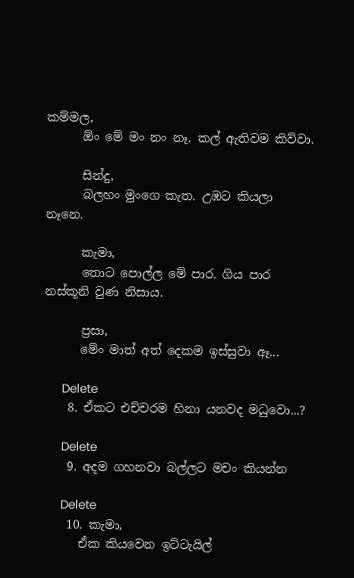කම්මල,
      ඕං මේ මං නං නෑ. කල් ඇතිවම කිව්වා.

      සින්දු,
      බලහං මුංගෙ කැත. උඹට කියලා නෑනෙ.

      කැමා,
      තොට පොල්ල මේ පාර. ගිය පාර නස්කූනි වුණ නිසාය.

      ප්‍රසා,
      මේං මාත් අත් දෙකම ඉස්සුවා ඈ...

      Delete
    8. ඒකට එච්චරම හිනා යනවද මධුවො...?

      Delete
    9. අදම ගහනවා බල්ලට මචං කියන්න

      Delete
    10. කැමා,
      ඒක කියවෙන ඉට්ටැයිල්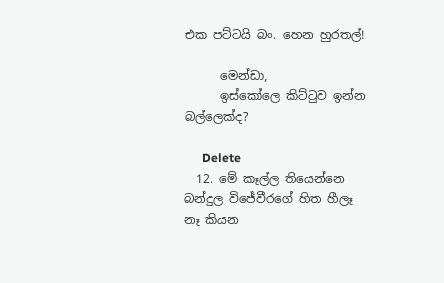එක පට්ටයි බං. හෙන හුරතල්!

      මෙන්ඩා,
      ඉස්කෝලෙ කිට්ටුව ඉන්න බල්ලෙක්ද?

      Delete
  12. මේ කෑල්ල තියෙන්නෙ බන්දුල විජේවීරගේ හිත හීලෑ නෑ කියන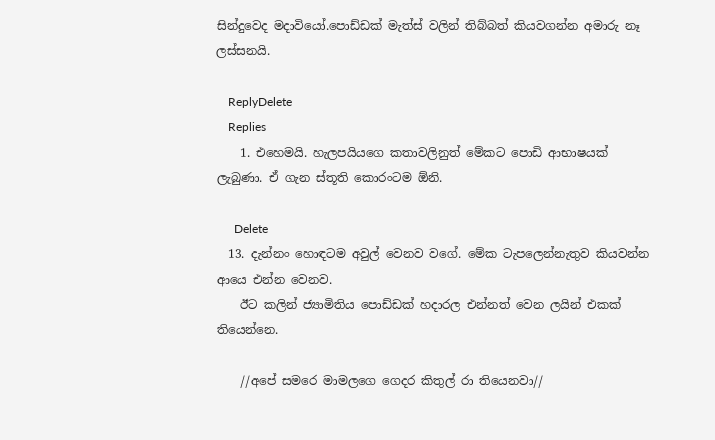සින්දුවෙද මදාවියෝ.පොඩ්ඩක් මැත්ස් වලින් තිබ්බත් කියවගන්න අමාරු නෑ ලස්සනයි.

    ReplyDelete
    Replies
    1. එහෙමයි. හැලපයියගෙ කතාවලිනුත් මේකට පොඩි ආභාෂයක් ලැබුණා. ඒ ගැන ස්තූති කොරංටම ඕනි.

      Delete
  13. දැන්නං හොඳටම අවුල් වෙනව වගේ. මේක ටැපලෙන්නැතුව කියවන්න ආයෙ එන්න වෙනව.
    ඊට කලින් ජ්‍යාමිතිය පොඩ්ඩක් හදාරල එන්නත් වෙන ලයින් එකක් තියෙන්නෙ.

    //අපේ සමරෙ මාමලගෙ ගෙදර කිතුල් රා තියෙනවා//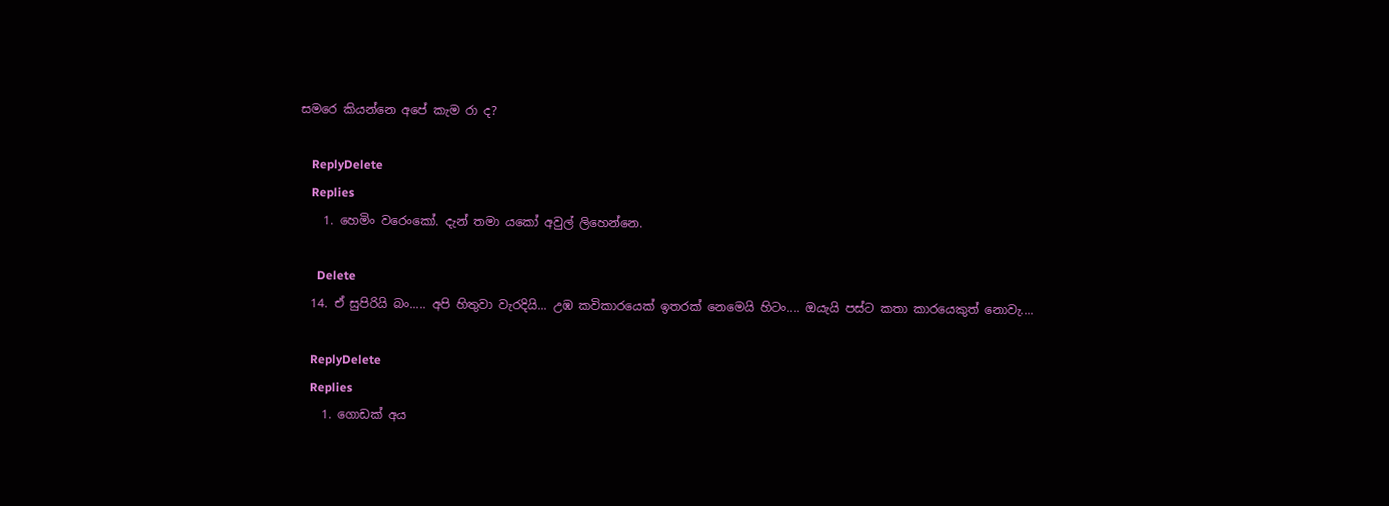සමරෙ කියන්නෙ අපේ කැම රා ද?

    ReplyDelete
    Replies
    1. හෙමිං වරෙංකෝ. දැන් තමා යකෝ අවුල් ලිහෙන්නෙ.

      Delete
  14. ඒ සුපිරියි බං..... අපි හිතුවා වැරදියි... උඹ කවිකාරයෙක් ඉතරක් නෙමෙයි හිටං.... ඔයැයි පස්ට කතා කාරයෙකුත් නොවැ....

    ReplyDelete
    Replies
    1. ගොඩක් අය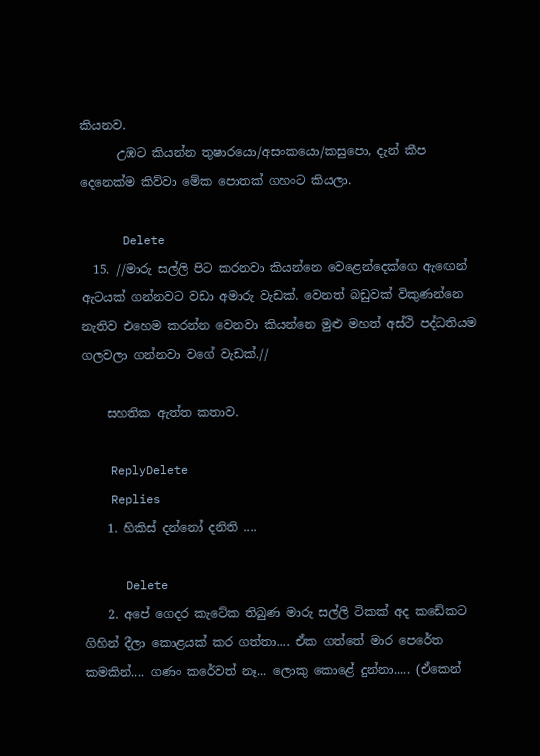කියනව.
      උඹට කියන්න තුෂාරයො/අසංකයො/කසුපො, දැන් කීප දෙනෙක්ම කිව්වා මේක පොතක් ගහංට කියලා.

      Delete
  15. //මාරු සල්ලි පිට කරනවා කියන්නෙ වෙළෙන්දෙක්ගෙ ඇඟෙන් ඇටයක් ගන්නවට වඩා අමාරු වැඩක්. වෙනත් බඩුවක් විකුණන්නෙ නැතිව එහෙම කරන්න වෙනවා කියන්නෙ මුළු මහත් අස්ථි පද්ධතියම ගලවලා ගන්නවා වගේ වැඩක්.//

    සහතික ඇත්ත කතාව.

    ReplyDelete
    Replies
    1. හිකිස් දන්නෝ දනිති ....

      Delete
    2. අපේ ගෙදර කැටේක තිබුණ මාරු සල්ලි ටිකක් අද කඩේකට ගිහින් දීලා කොළයක් කර ගත්තා.... ඒක ගත්තේ මාර පෙරේත කමකින්.... ගණං කරේවත් නෑ... ලොකු කොළේ දුන්නා..... (ඒකෙන්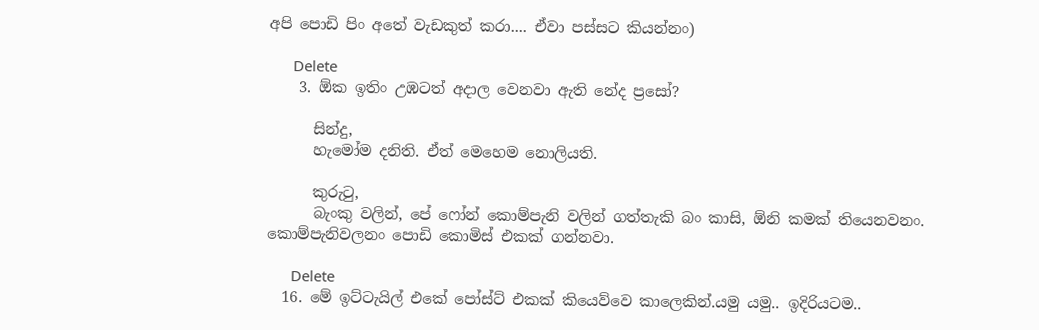අපි පොඩි පිං අතේ වැඩකුත් කරා.... ඒවා පස්සට කියන්නං)

      Delete
    3. ඕක ඉතිං උඹටත් අදාල වෙනවා ඇති නේද ප්‍රසෝ?

      සින්දු,
      හැමෝම දනිති. ඒත් මෙහෙම නොලියති.

      කුරුටු,
      බැංකු වලින්, පේ ෆෝන් කොම්පැනි වලින් ගත්තැකි බං කාසි, ඕනි කමක් තියෙනවනං. කොම්පැනිවලනං පොඩි කොමිස් එකක් ගන්නවා.

      Delete
  16. මේ ඉට්ටැයිල් එකේ පෝස්ට් එකක් කියෙව්වෙ කාලෙකින්.යමු යමු.. ඉදිරියටම..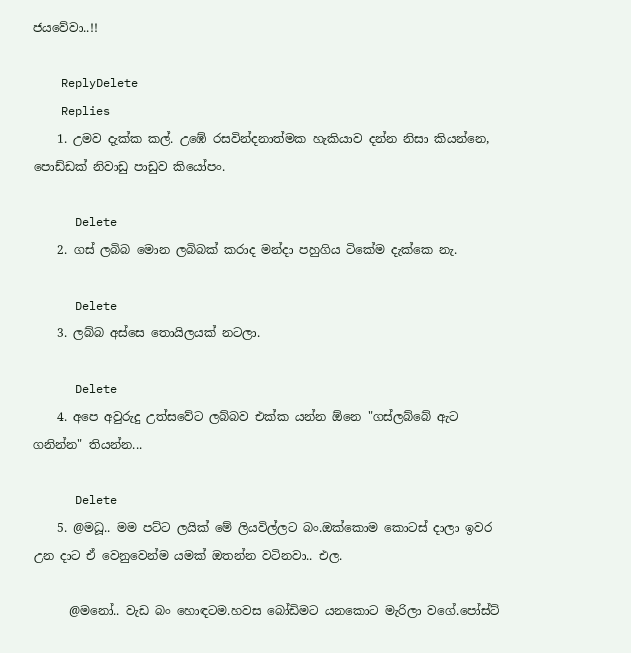ජයවේවා..!!

    ReplyDelete
    Replies
    1. උමව දැක්ක කල්. උඹේ රසවින්දනාත්මක හැකියාව දන්න නිසා කියන්නෙ, පොඩ්ඩක් නිවාඩු පාඩුව කියෝපං.

      Delete
    2. ගස් ලබිබ මොන ලබිබක් කරාද මන්දා පහුගිය ටිකේම දැක්කෙ නැ.

      Delete
    3. ලබ්බ අස්සෙ තොයිලයක් නටලා.

      Delete
    4. අපෙ අවුරුදු උත්සවේට ලබ්බව එක්ක යන්න ඕනෙ "ගස්ලබ්බේ ඇට ගනින්න" තියන්න...

      Delete
    5. @මධූ.. මම පට්ට ලයික් මේ ලියවිල්ලට බං.ඔක්කොම කොටස් දාලා ඉවර උන දාට ඒ වෙනුවෙන්ම යමක් ඔතන්න වටිනවා.. එල.

      @මනෝ.. වැඩ බං හොඳටම.හවස බෝඩිමට යනකොට මැරිලා වගේ.පෝස්ට්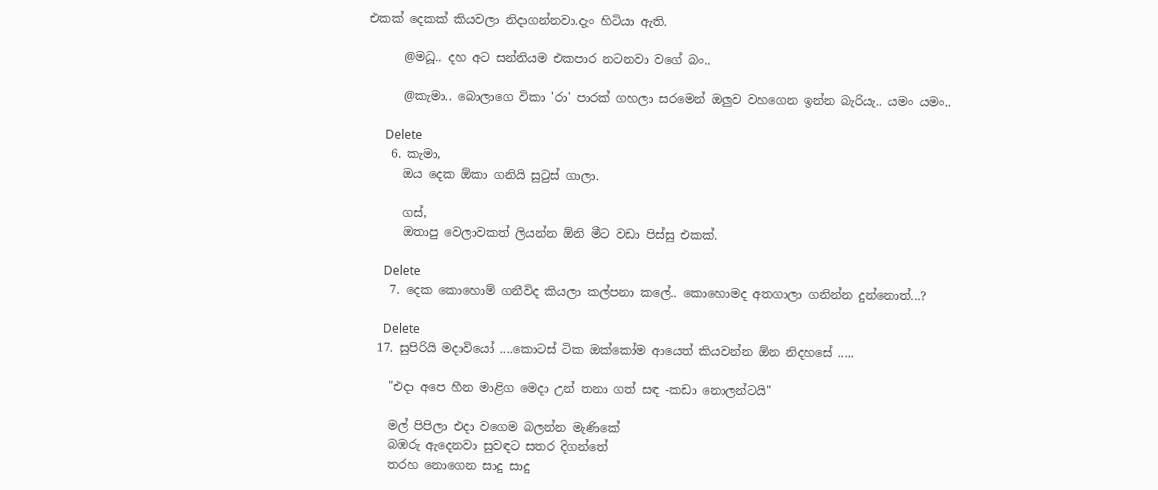එකක් දෙකක් කියවලා නිදාගන්නවා.දැං හිටියා ඇති.

      @මධූ.. දහ අට සන්නියම එකපාර නටනවා වගේ බං..

      @කැමා.. බොලාගෙ විකා 'රා' පාරක් ගහලා සරමෙන් ඔලුව වහගෙන ඉන්න බැරියැ.. යමං යමං..

      Delete
    6. කැමා,
      ඔය දෙක ඕකා ගනියි සුටුස් ගාලා.

      ගස්,
      ඔතාපු වෙලාවකත් ලියන්න ඕනි මීට වඩා පිස්සු එකක්.

      Delete
    7. දෙක කොහොම් ගනීවිද කියලා කල්පනා කලේ.. කොහොමද අතගාලා ගනින්න දුන්නොත්...?

      Delete
  17. සුපිරියි මදාවියෝ ....කොටස් ටික ඔක්කෝම ආයෙත් කියවන්න ඕන නිදහසේ .....

    "එදා අපෙ හීන මාළිග මෙදා උන් තනා ගත් සඳ -කඩා නොලන්ටයි"

    මල් පිපිලා එදා වගෙම බලන්න මැණිකේ
    බඹරු ඇදෙනවා සුවඳට සතර දිගන්තේ
    තරහ නොගෙන සාදු සාදු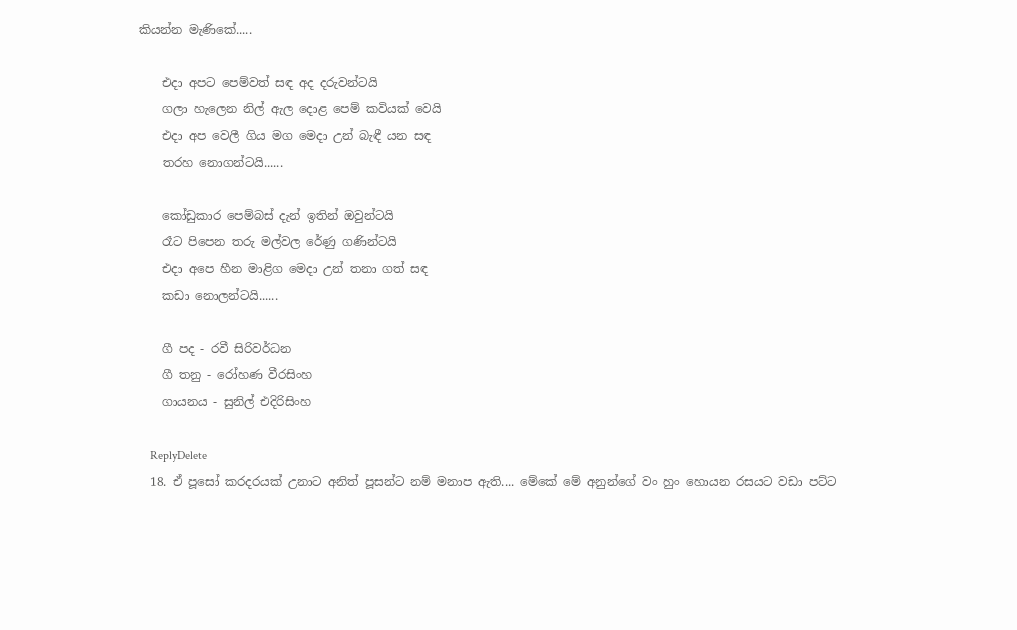කියන්න මැණිකේ.....

    එදා අපට පෙම්වත් සඳ අද දරුවන්ටයි
    ගලා හැලෙන නිල් ඇල දොළ පෙම් කවියක් වෙයි
    එදා අප වෙලී ගිය මග මෙදා උන් බැඳී යන සඳ
    තරහ නොගන්ටයි......

    කෝඩුකාර පෙම්බස් දැන් ඉතින් ඔවුන්ටයි
    රෑට පිපෙන තරු මල්වල රේණු ගණින්ටයි
    එදා අපෙ හීන මාළිග මෙදා උන් තනා ගත් සඳ
    කඩා නොලන්ටයි......

    ගී පද - රවී සිරිවර්ධන
    ගී තනු - රෝහණ වීරසිංහ
    ගායනය - සුනිල් එදිරිසිංහ

    ReplyDelete
  18. ඒ පූසෝ කරදරයක් උනාට අනිත් පූසන්ට නම් මනාප ඇති.... මේකේ මේ අනුන්ගේ වං හුං හොයන රසයට වඩා පට්ට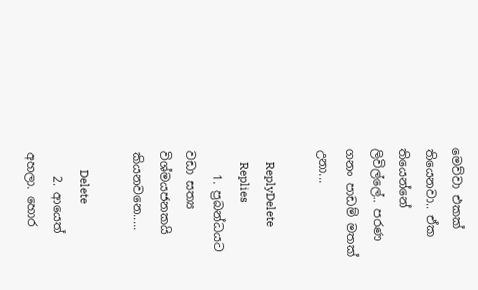මෙව්වා එකක් තියෙනවා.. ඒක තියෙන්නේ ලිවිල්ලේ.. පරණ ගනං පාඩම් මතක් උනා...

    ReplyDelete
    Replies
    1. ප්‍රබන්ධයට වඩා සත්‍ය විශ්මයජනකයි කියනවනෙ.....

      Delete
    2. ආයෙත් අහලා. හොර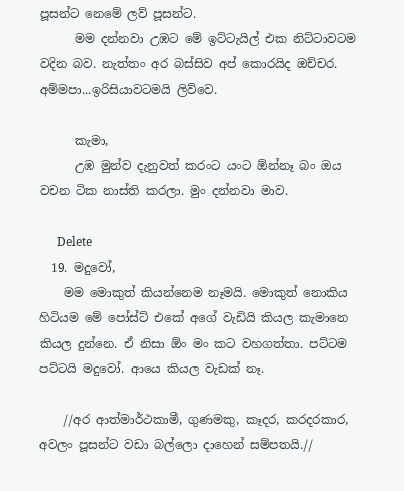පූසන්ට නෙමේ ලව් පූසන්ට.
      මම දන්නවා උඹට මේ ඉට්ටැයිල් එක නිට්ටාවටම වදින බව. නැත්තං අර බස්සිව අප් කොරයිද ඔච්චර. අම්මපා...ඉරිසියාවටමයි ලිව්වෙ.

      කැමා,
      උඹ මුන්ව දැනුවත් කරංට යංට ඕන්නෑ බං ඔය වචන ටික නාස්ති කරලා. මුං දන්නවා මාව.

      Delete
  19. මදුවෝ,
    මම මොකුත් කියන්නෙම නෑමයි. මොකුත් නොකිය හිටියම මේ පෝස්ට් එකේ අගේ වැඩියි කියල කැමානෙ කියල දුන්නෙ. ඒ නිසා ඕං මං කට වහගත්තා. පට්ටම පට්ටයි මදුවෝ. ආයෙ කියල වැඩක් නෑ.

    //අර ආත්මාර්ථකාමී, ගුණමකු, කෑදර, කරදරකාර, අවලං පූසන්ට වඩා බල්ලො දාහෙන් සම්පතයි.//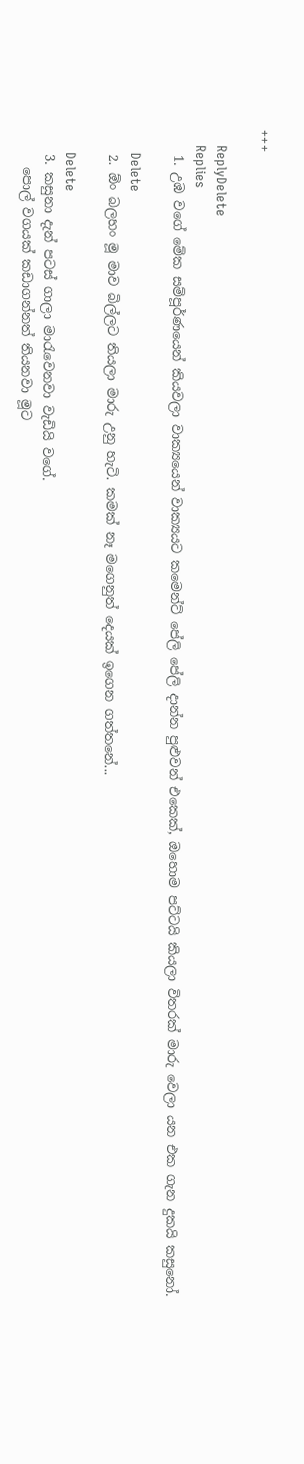+++

    ReplyDelete
    Replies
    1. උඹ වගේ මේක සම්පූර්ණයෙන් කියවලා වාක්‍යයෙන් වාක්‍යයට කමෙන්ට් පේලි පේලි දාන්න පුළුවන් එකෙක්, ඔහොම පට්ටයි කියලා විතරක් මාරු වෙලා යන එක ගැන දුකයි කසුනෝ.

      Delete
    2. ඕං බලහං මූ මාව බිල්ලට තියලා මාරු උනු හැටි. කමක් නෑ මගෙනුත් දෙයක් ඉගෙන ගත්තනේ...

      Delete
    3. කසුනා දැන් පටස් ගාලා මාරැවෙනවා වැඩියි වගේ.
      පොල් වගයක් කඩාගන්නත් තියනවා මූට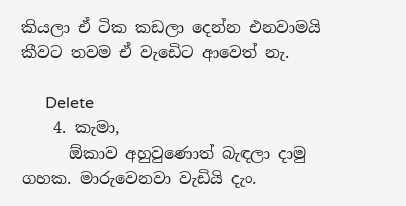කියලා ඒ ටික කඩලා දෙන්න එනවාමයි කීවට තවම ඒ වැඩෙිට ආවෙත් නැ.

      Delete
    4. කැමා,
      ඕකාව අහුවුණොත් බැඳලා දාමු ගහක. මාරුවෙනවා වැඩියි දැං.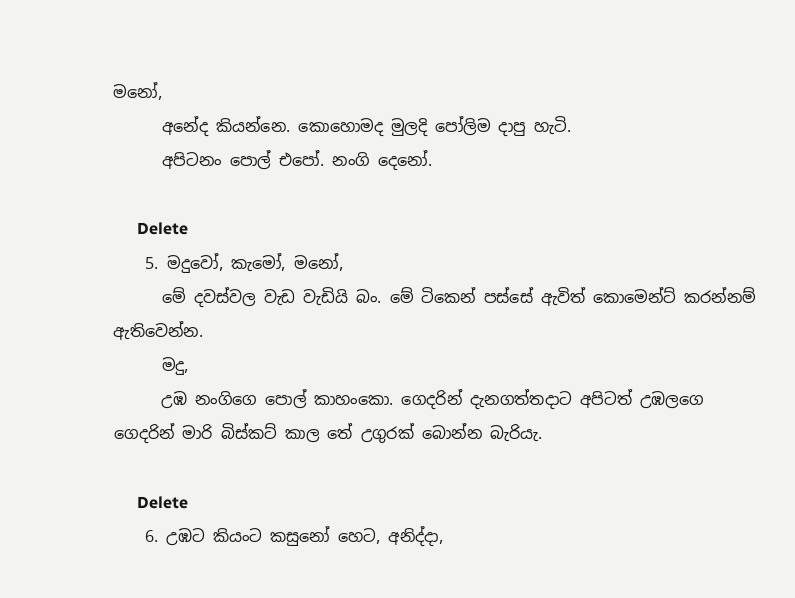මනෝ,
      අනේද කියන්නෙ. කොහොමද මුලදි පෝලිම දාපු හැටි.
      අපිටනං පොල් එපෝ. නංගි දෙනෝ.

      Delete
    5. මදුවෝ, කැමෝ, මනෝ,
      මේ දවස්වල වැඩ වැඩියි බං. මේ ටිකෙන් පස්සේ ඇවිත් කොමෙන්ට් කරන්නම් ඇතිවෙන්න.
      මදු,
      උඹ නංගිගෙ පොල් කාහංකො. ගෙදරින් දැනගත්තදාට අපිටත් උඹලගෙ ගෙදරින් මාරි බිස්කට් කාල තේ උගුරක් බොන්න බැරියැ.

      Delete
    6. උඹට කියංට කසුනෝ හෙට, අනිද්දා,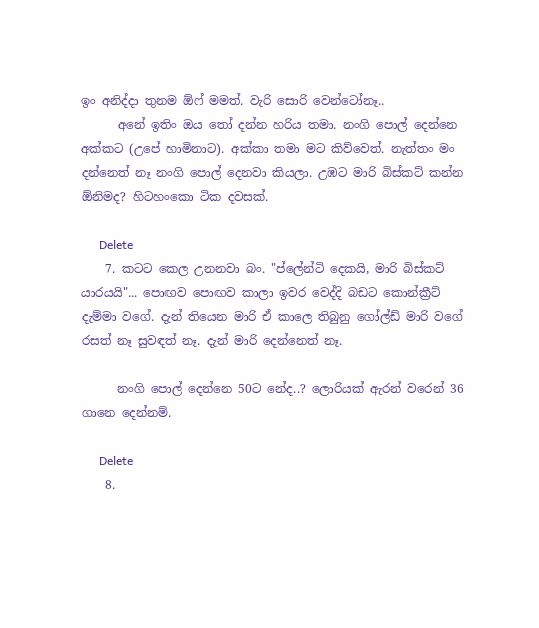ඉං අනිද්දා තුනම ඕෆ් මමත්. වැරි සොරි වෙන්ටෝනෑ..
      අනේ ඉතිං ඔය තෝ දන්න හරිය තමා. නංගි පොල් දෙන්නෙ අක්කට (උපේ හාමිනාට). අක්කා තමා මට කිව්වෙත්. නැත්තං මං දන්නෙත් නෑ නංගි පොල් දෙනවා කියලා. උඹට මාරි බිස්කට් කන්න ඕනිමද? හිටහංකො ටික දවසක්.

      Delete
    7. කටට කෙල උනනවා බං. "ප්ලේන්ටි දෙකයි, මාරි බිස්කට් යාරයයි"... පොඟව පොඟව කාලා ඉවර වෙද්දි බඩට කොන්ක්‍රීට් දැම්මා වගේ. දැන් තියෙන මාරි ඒ කාලෙ තිබුනු ගෝල්ඩ් මාරි වගේ රසත් නෑ සුවඳත් නෑ. දැන් මාරි දෙන්නෙත් නෑ.

      නංගි පොල් දෙන්නෙ 50ට නේද..? ලොරියක් ඇරන් වරෙන් 36 ගානෙ දෙන්නම්.

      Delete
    8.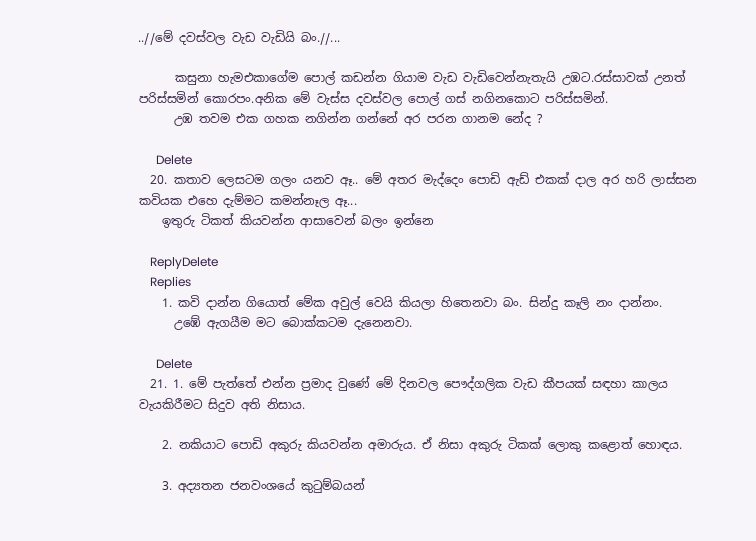..//මේ දවස්වල වැඩ වැඩියි බං.//...

      කසුනා හැමඑකාගේම පොල් කඩන්න ගියාම වැඩ වැඩිවෙන්නැතැයි උඹට.රස්සාවක් උනත් පරිස්සමින් කොරපං.අනික මේ වැස්ස දවස්වල පොල් ගස් නගිනකොට පරිස්සමින්.
      උඹ තවම එක ගහක නගින්න ගන්නේ අර පරන ගානම නේද ?

      Delete
  20. කතාව ලෙසටම ගලං යනව ඈ.. මේ අතර මැද්දෙං පොඩි ඇඩ් එකක් දාල අර හරි ලාස්සන කවියක එහෙ දැම්මට කමන්නෑල ඈ...
    ඉතුරු ටිකත් කියවන්න ආසාවෙන් බලං ඉන්නෙ

    ReplyDelete
    Replies
    1. කවි දාන්න ගියොත් මේක අවුල් වෙයි කියලා හිතෙනවා බං. සින්දු කෑලි නං දාන්නං.
      උඹේ ඇගයීම මට බොක්කටම දැනෙනවා.

      Delete
  21. 1. මේ පැත්තේ එන්න ප්‍රමාද වුණේ මේ දිනවල පෞද්ගලික වැඩ කීපයක් සඳහා කාලය වැයකිරීමට සිදුව අති නිසාය.

    2. නකියාට පොඩි අකුරු කියවන්න අමාරුය. ඒ නිසා අකුරු ටිකක් ලොකු කළොත් හොඳය.

    3. අද්‍යතන ජනවංශයේ කුටුම්බයන්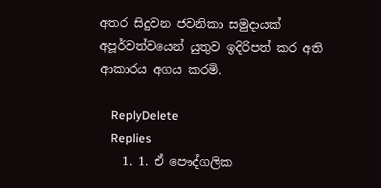අතර සිදුවන ජවනිකා සමුදායක් අපූර්වත්වයෙන් යුතුව ඉදිරිපත් කර අති ආකාරය අගය කරමි.

    ReplyDelete
    Replies
    1. 1. ඒ පෞද්ගලික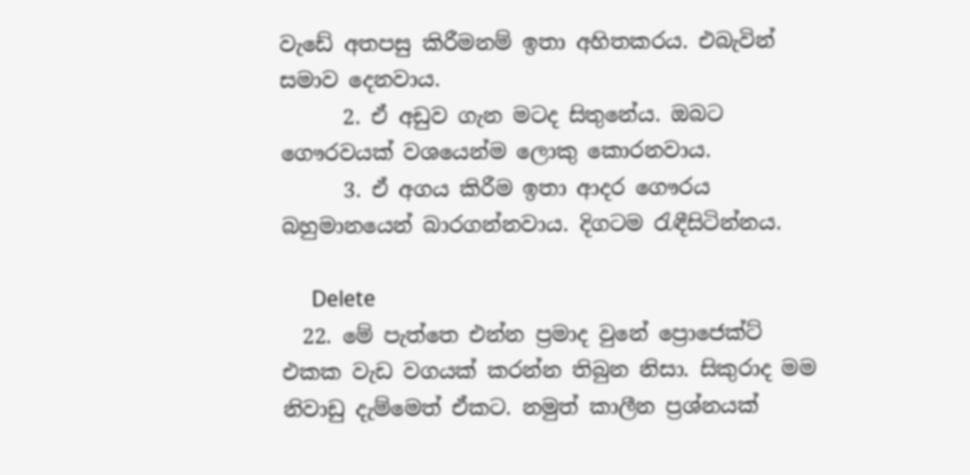වැඩේ අතපසු කිරීමනම් ඉතා අහිතකරය. එබැවින් සමාව දෙනවාය.
      2. ඒ අඩුව ගැන මටද සිතුනේය. ඔබට ගෞරවයක් වශයෙන්ම ලොකු කොරනවාය.
      3. ඒ අගය කිරීම ඉතා ආදර ගෞරය බහුමානයෙන් බාරගන්නවාය. දිගටම රැඳීසිටින්නය.

      Delete
  22. මේ පැත්තෙ එන්න ප්‍රමාද වුනේ ප්‍රොජෙක්ට් එකක වැඩ වගයක් කරන්න තිබුන නිසා. සිකුරාද මම නිවාඩු දැම්මෙත් ඒකට. නමුත් කාලීන ප්‍රශ්නයක්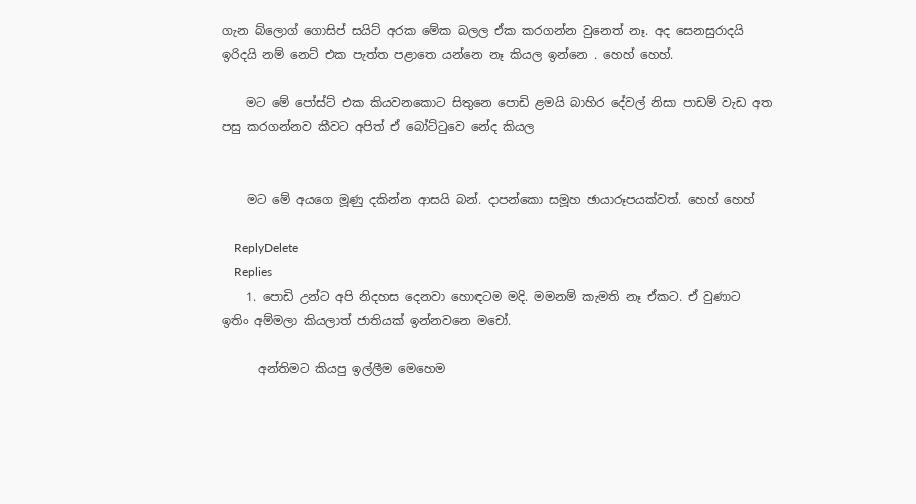ගැන බ්ලොග් ගොසිප් සයිට් අරක මේක බලල ඒක කරගන්න වුනෙත් නෑ. අද සෙනසුරාදයි ඉරිදයි නම් නෙට් එක පැත්ත පළාතෙ යන්නෙ නෑ කියල ඉන්නෙ . හෙහ් හෙහ්.

    මට මේ පෝස්ට් එක කියවනකොට සිතුනෙ පොඩි ළමයි බාහිර දේවල් නිසා පාඩම් වැඩ අත පසු කරගන්නව කීවට අපිත් ඒ බෝට්ටුවෙ නේද කියල


    මට මේ අයගෙ මූණු දකින්න ආසයි බන්. දාපන්කො සමූහ ඡායාරූපයක්වත්. හෙහ් හෙහ්

    ReplyDelete
    Replies
    1. පොඩි උන්ට අපි නිදහස දෙනවා හොඳටම මදි. මමනම් කැමති නෑ ඒකට. ඒ වුණාට ඉතිං අම්මලා කියලාත් ජාතියක් ඉන්නවනෙ මචෝ.

      අන්තිමට කියපු ඉල්ලීම මෙහෙම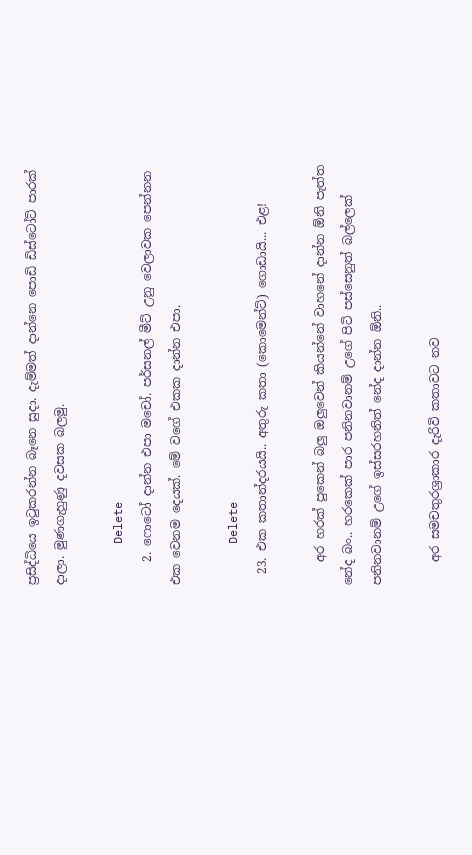ප්‍රසිද්ධියෙ ඉටුකරන්න බෑනෙ සුදා. දැම්මත් දාන්නෙ පොඩි ඩිස්ටෝට් පාරක් දාලා. මුණගැහුණු දවසක බලමු.

      Delete
    2. ෆොටෝ දාන්න එපා මචෝ. පර්සනල් මීට් උනු වෙලාවක පෙන්නන එක වෙනම දෙයක්. මේ වගේ එකක දාන්න එපා.

      Delete
  23. එක කතාන්දරයයි.. අතුරු කතා (කොමෙන්ට්) ගොඩායි... එළ!

    අර හරක් පුකෙන් බලු ඔලුවෙන් කියන්නේ වාහනේ දාන්න ඕනි පැත්ත නේද බං.. හරකෙක් පාර පනිනවානම් උගේ පිටි පස්සෙනුත් බල්ලෙක් පනිනවානම් උගේ ඉස්සරහනිත් නේද දාන්න ඕනි..

    අර සමචතුරශ්‍රාකාර දැරිවි කතාවට නව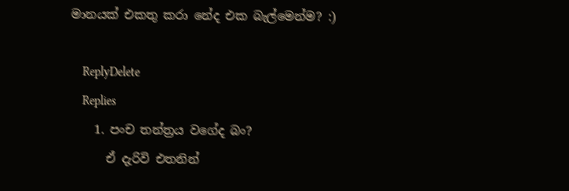මානයක් එකතු කරා නේද එක බැල්මෙන්ම? :)

    ReplyDelete
    Replies
    1. පංච තන්ත්‍රය වගේද බං?
      ඒ දැරිවි එතනින්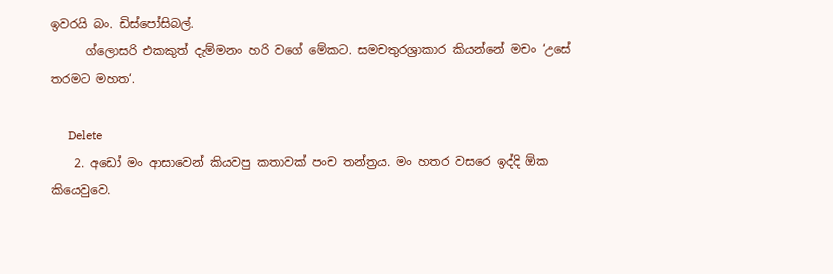ඉවරයි බං. ඩිස්පෝසිබල්.
      ග්ලොසරි එකකුත් දැම්මනං හරි වගේ මේකට. සමචතුරශ්‍රාකාර කියන්නේ මචං ‘උසේ තරමට මහත‘.

      Delete
    2. අඩෝ මං ආසාවෙන් කියවපු කතාවක් පංච තන්ත්‍රය. මං හතර වසරෙ ඉද්දි ඕක කියෙවුවෙ.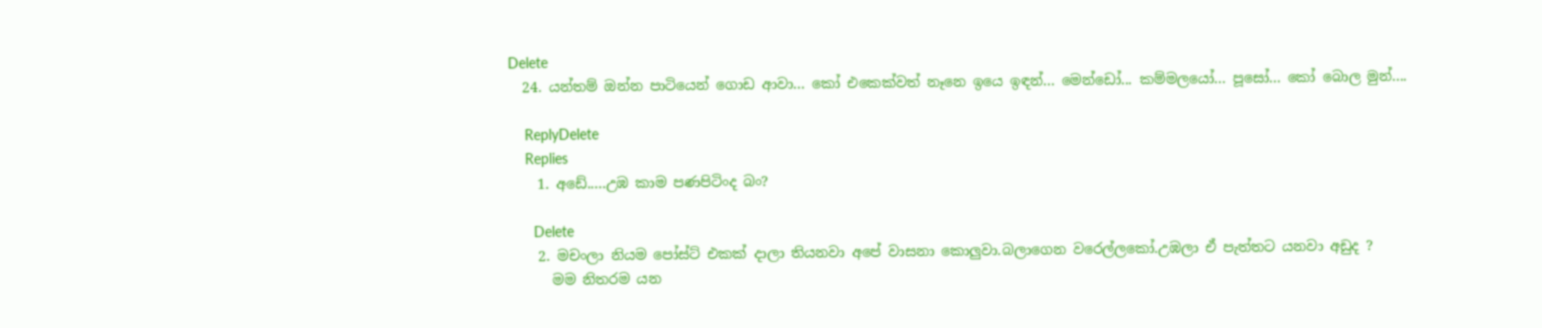Delete
  24. යන්තම් ඔන්න පාටියෙන් ගොඩ ආවා... කෝ එකෙක්වත් නෑනෙ ඉ‍යෙ ඉඳන්... මෙන්ඩෝ... කම්මලයෝ... පූසෝ... කෝ බොල මුන්....

    ReplyDelete
    Replies
    1. අඩේ.....උඹ කාම පණපිටිංද බං?

      Delete
    2. මචංලා නියම පෝස්ට් එකක් දාලා තියනවා අපේ වාසනා කොලුවා.බලාගෙන වරෙල්ලකෝ.උඹලා ඒ පැත්තට යනවා අඩුද ?
      මම නිතරම යන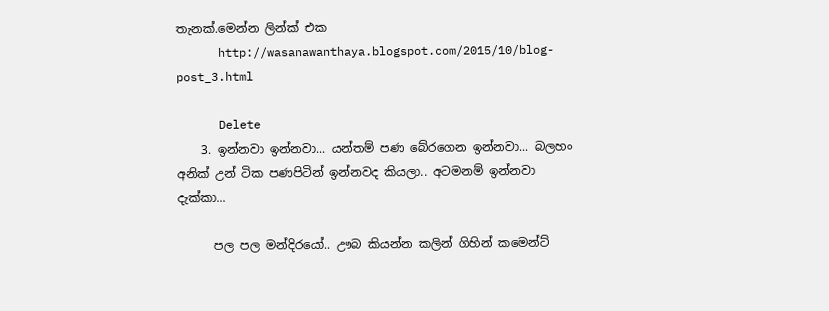තැනක්.මෙන්න ලින්ක් එක
      http://wasanawanthaya.blogspot.com/2015/10/blog-post_3.html

      Delete
    3. ඉන්නවා ඉන්නවා... යන්තම් පණ බේරගෙන ඉන්නවා... බලහං අනික් උන් ටික පණපිටින් ඉන්නවද කියලා.. අටමනම් ඉන්නවා දැක්කා...

      පල පල මන්දිරයෝ.. ඌබ කියන්න කලින් ගිහින් කමෙන්ට්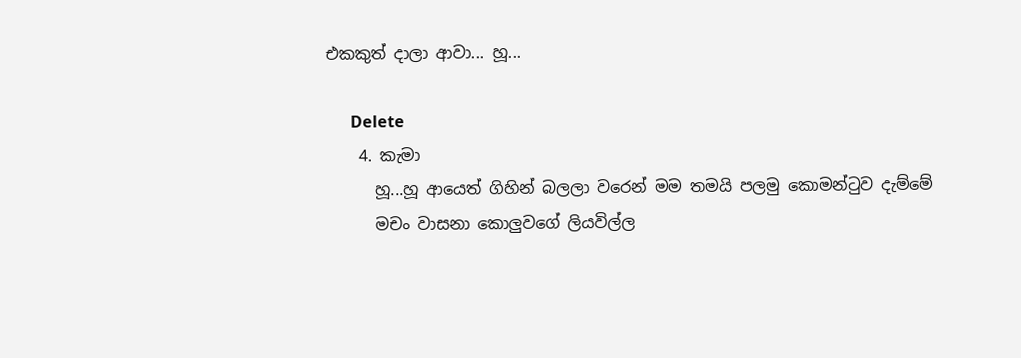එකකුත් දාලා ආවා... හූ...

      Delete
    4. කැමා
      හූ...හූ ආයෙත් ගිහින් බලලා වරෙන් මම තමයි පලමු කොමන්ටුව දැම්මේ
      මචං වාසනා කොලුවගේ ලියවිල්ල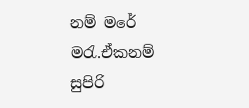නම් මරේ මරැ.ඒකනම් සුපිරි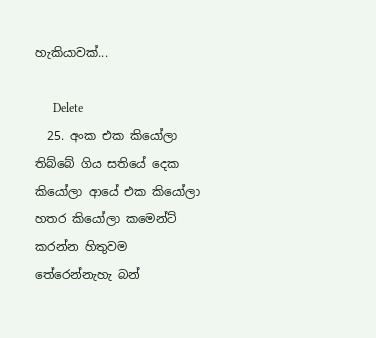හැකියාවක්...

      Delete
  25. අංක එක කියෝලා තිබ්බේ ගිය සතියේ දෙක කියෝලා ආයේ එක කියෝලා හතර කියෝලා කමෙන්ට් කරන්න හිතුවම තේරෙන්නැහැ බන්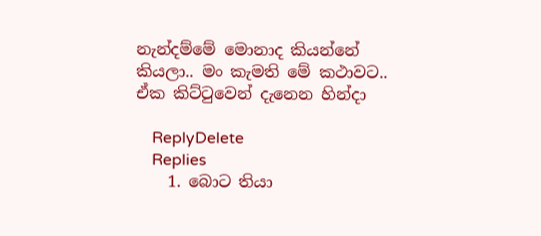නැන්දම්මේ මොනාද කියන්නේ කියලා.. මං කැමති මේ කථාවට.. ඒක කිට්ටුවෙන් දැනෙන හින්දා

    ReplyDelete
    Replies
    1. බොට තියා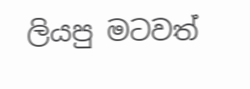ලියපු මටවත්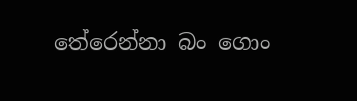තේරෙන්නා බං ගොං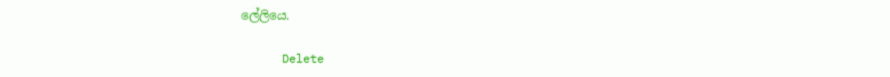ලේලියෙ.

      Delete